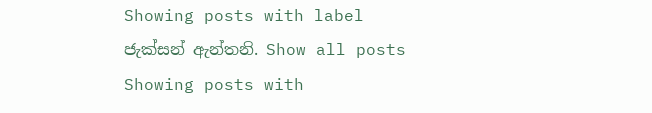Showing posts with label ජැක්සන් ඇන්තනි. Show all posts
Showing posts with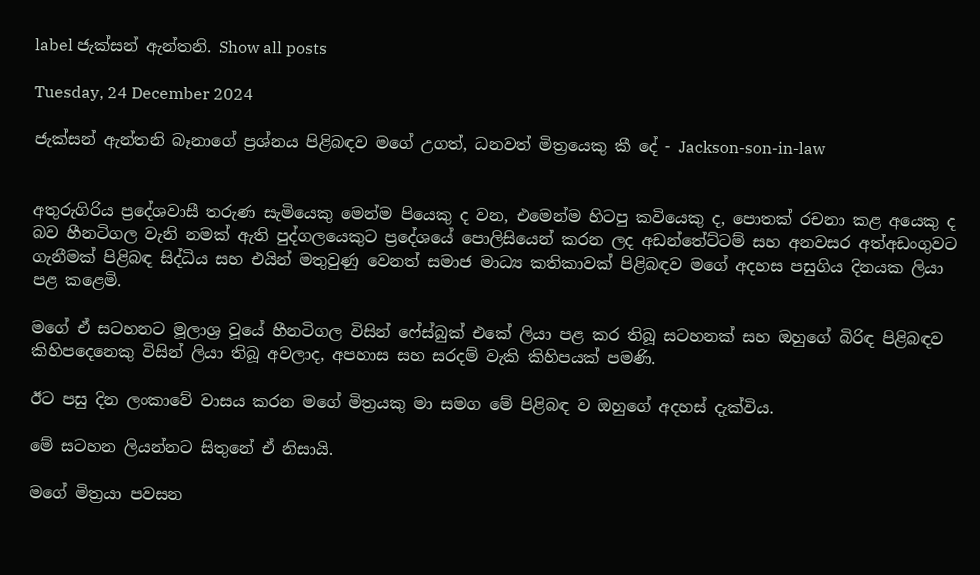label ජැක්සන් ඇන්තනි. Show all posts

Tuesday, 24 December 2024

ජැක්සන් ඇන්තනි බෑනාගේ ප්‍රශ්නය පිළිබඳව මගේ උගත්, ධනවත් මිත්‍රයෙකු කී දේ - Jackson-son-in-law


අතුරුගිරිය ප්‍රදේශවාසී තරුණ සැමියෙකු මෙන්ම පියෙකු ද වන, එමෙන්ම හිටපු කවියෙකු ද, පොතක් රචනා කළ අයෙකු ද බව හීනටිගල වැනි නමක් ඇති පුද්ගලයෙකුට ප්‍රදේශයේ පොලිසියෙන් කරන ලද අඩන්තේට්ටම් සහ අනවසර අත්අඩංගුවට ගැනීමක් පිළිබඳ සිද්ධිය සහ එයින් මතුවුණු වෙනත් සමාජ මාධ්‍ය කතිකාවක් පිළිබඳව මගේ අදහස පසුගිය දිනයක ලියා පළ කළෙමි.

මගේ ඒ සටහනට මූලාශ්‍ර වූයේ හීනටිගල විසින් ෆේස්බුක් එකේ ලියා පළ කර තිබූ සටහනක් සහ ඔහුගේ බිරිඳ පිළිබඳව කිහිපදෙනෙකු විසින් ලියා තිබූ අවලාද, අපහාස සහ සරදම් වැකි කිහිපයක් පමණි.

ඊට පසු දින ලංකාවේ වාසය කරන මගේ මිත්‍රයකු මා සමග මේ පිළිබඳ ව ඔහුගේ අදහස් දැක්විය.

මේ සටහන ලියන්නට සිතුනේ ඒ නිසායි.

මගේ මිත්‍රයා පවසන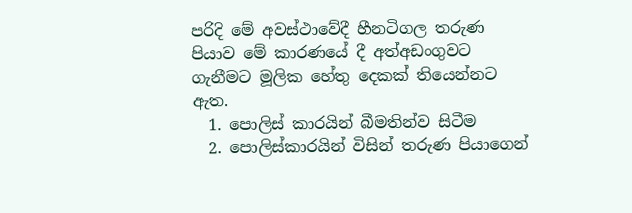පරිදි මේ අවස්ථාවේදී හීනටිගල තරුණ පියාව මේ කාරණයේ දී අත්අඩංගුවට ගැනීමට මූලික හේතු දෙකක් තියෙන්නට ඇත.
  1. පොලිස් කාරයින් බීමතින්ව සිටීම
  2. පොලිස්කාරයින් විසින් තරුණ පියාගෙන්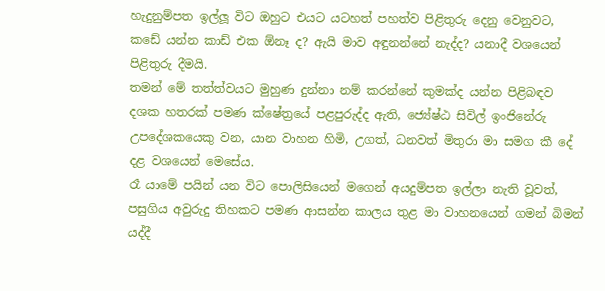හැදුනුම්පත ඉල්ලූ විට ඔහුට එයට යටහත් පහත්ව පිළිතුරු දෙනු වෙනුවට, කඩේ යන්න කාඩ් එක ඕනෑ ද? ඇයි මාව අඳුනන්නේ නැද්ද? යනාදී වශයෙන් පිළිතුරු දීමයි.
තමන් මේ තත්ත්වයට මුහුණ දුන්නා නම් කරන්නේ කුමක්ද යන්න පිළිබඳව දශක හතරක් පමණ ක්ෂේත්‍රයේ පළපුරුද්ද ඇති, ජ්‍යේෂ්ඨ සිවිල් ඉංජිනේරු උපදේශකයෙකු වන, යාන වාහන හිමි, උගත්, ධනවත් මිතුරා මා සමග කී දේ දළ වශයෙන් මෙසේය.
රෑ යාමේ පයින් යන විට පොලිසියෙන් මගෙන් අයදුම්පත ඉල්ලා නැති වූවත්, පසුගිය අවුරුදු තිහකට පමණ ආසන්න කාලය තුළ මා වාහනයෙන් ගමන් බිමන් යද්දී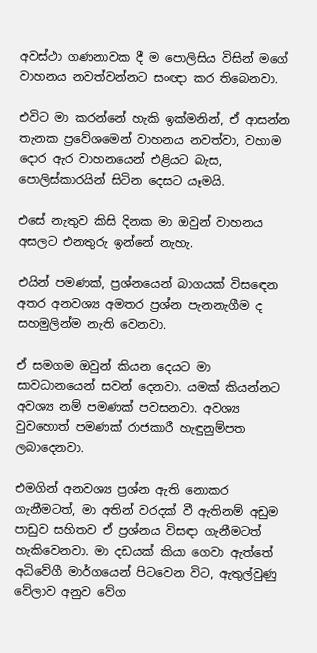අවස්ථා ගණනාවක දී ම පොලිසිය විසින් මගේ වාහනය නවත්වන්නට සංඥා කර තිබෙනවා.

එවිට මා කරන්නේ හැකි ඉක්මනින්, ඒ ආසන්න තැනක ප්‍රවේශමෙන් වාහනය නවත්වා, වහාම දොර ඇර වාහනයෙන් එළියට බැස, පොලිස්කාරයින් සිටින දෙසට යෑමයි.

එසේ නැතුව කිසි දිනක මා ඔවුන් වාහනය අසලට එනතුරු ඉන්නේ නැහැ.

එයින් පමණක්, ප්‍රශ්නයෙන් බාගයක් විසඳෙන අතර අනවශ්‍ය අමතර ප්‍රශ්න පැනනැගීම ද සහමුලින්ම නැති වෙනවා.

ඒ සමගම ඔවුන් කියන දෙයට මා සාවධානයෙන් සවන් දෙනවා. යමක් කියන්නට අවශ්‍ය නම් පමණක් පවසනවා. අවශ්‍ය වුවහොත් පමණක් රාජකාරී හැඳුනුම්පත ලබාදෙනවා.

එමගින් අනවශ්‍ය ප්‍රශ්න ඇති නොකර ගැනීමටත්, මා අතින් වරදක් වී ඇතිනම් අඩුම පාඩුව සහිතව ඒ ප්‍රශ්නය විසඳා ගැනීමටත් හැකිවෙනවා. මා දඩයක් කියා ගෙවා ඇත්තේ අධිවේගී මාර්ගයෙන් පිටවෙන විට, ඇතුල්වුණු වේලාව අනුව වේග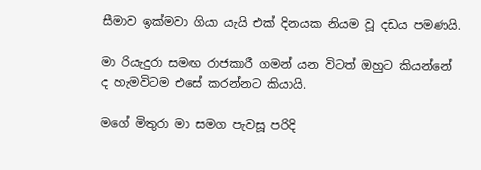සීමාව ඉක්මවා ගියා යැයි එක් දිනයක නියම වූ දඩය පමණයි.

මා රියැදුරා සමඟ රාජකාරී ගමන් යන විටත් ඔහුට කියන්නේ ද හැමවිටම එසේ කරන්නට කියායි.

මගේ මිතුරා මා සමග පැවසූ පරිදි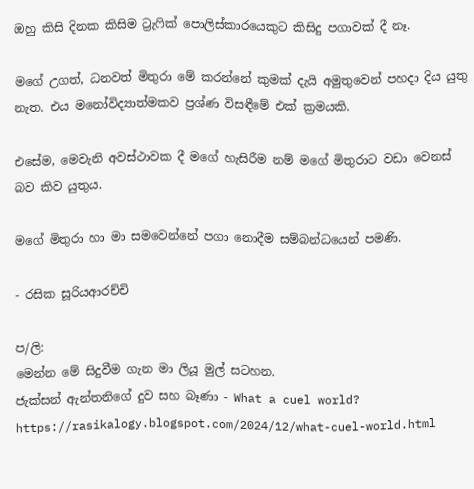ඔහු කිසි දිනක කිසිම ට්‍රැෆික් පොලිස්කාරයෙකුට කිසිදු පගාවක් දී නෑ.

මගේ උගත්, ධනවත් මිතුරා මේ කරන්නේ කුමක් දැයි අමුතුවෙන් පහදා දිය යුතු නැත. එය මනෝවිද්‍යාත්මකව ප්‍රශ්ණ විසඳීමේ එක් ක්‍රමයකි.

එසේම, මෙවැනි අවස්ථාවක දී මගේ හැසිරීම නම් මගේ මිතුරාට වඩා වෙනස් බව කිව යුතුය.

මගේ මිතුරා හා මා සමවෙන්නේ පගා නොදීම සම්බන්ධයෙන් පමණි.

- රසික සූරියආරච්චි

ප/ලි:
මෙන්න මේ සිදුවීම ගැන මා ලියූ මුල් සටහන.
ජැක්සන් ඇන්තනිගේ දුව සහ බෑණා - What a cuel world?
https://rasikalogy.blogspot.com/2024/12/what-cuel-world.html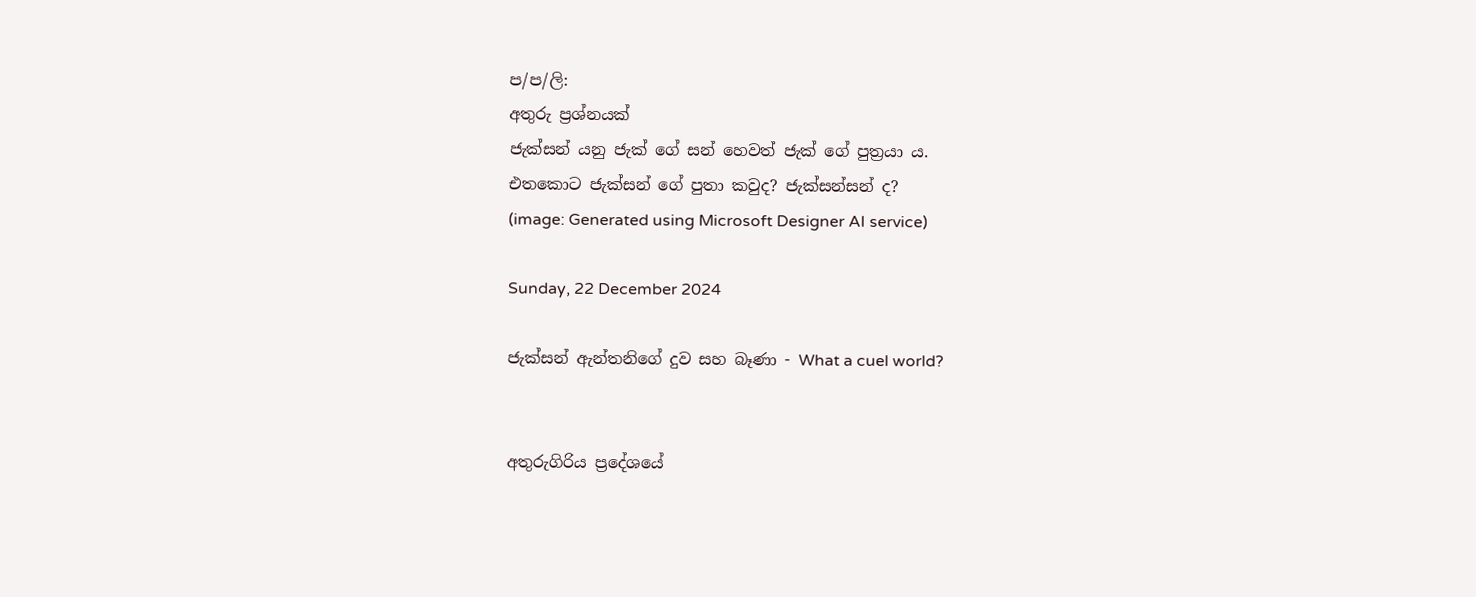ප/ප/ලි:
අතුරු ප්‍රශ්නයක්
ජැක්සන් යනු ජැක් ගේ සන් හෙවත් ජැක් ගේ පුත්‍රයා ය.
එතකොට ජැක්සන් ගේ පුතා කවුද? ජැක්සන්සන් ද?
(image: Generated using Microsoft Designer AI service)

Sunday, 22 December 2024

ජැක්සන් ඇන්තනිගේ දුව සහ බෑණා - What a cuel world?


අතුරුගිරිය ප්‍රදේශයේ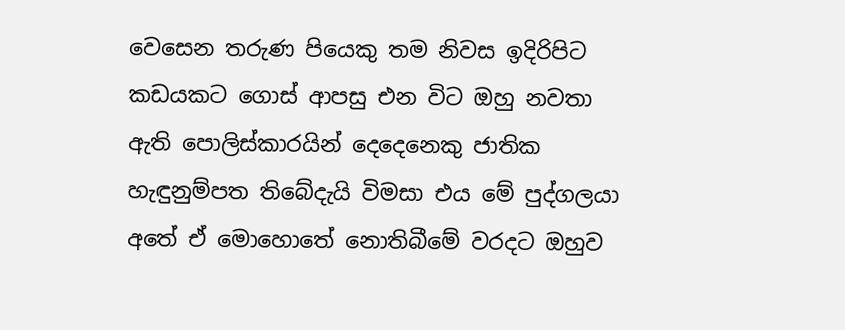වෙසෙන තරුණ පියෙකු තම නිවස ඉදිරිපිට කඩයකට ගොස් ආපසු එන විට ඔහු නවතා ඇති පොලිස්කාරයින් දෙදෙනෙකු ජාතික හැඳුනුම්පත තිබේදැයි විමසා එය මේ පුද්ගලයා අතේ ඒ මොහොතේ නොතිබීමේ වරදට ඔහුව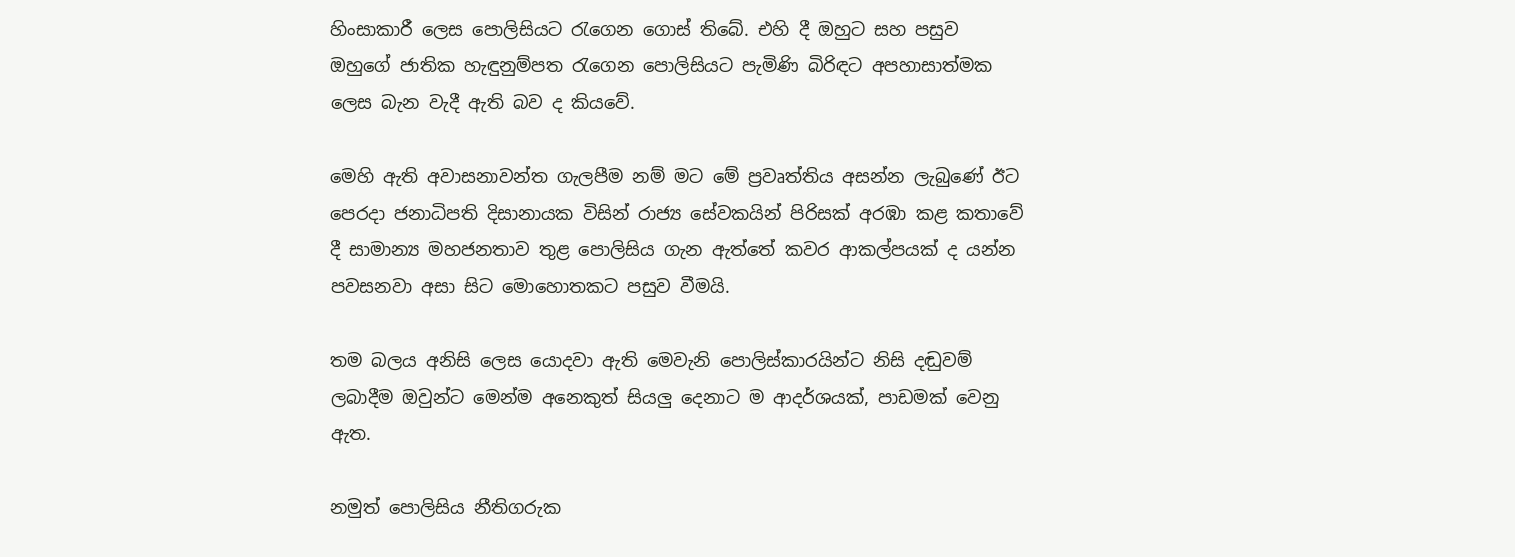හිංසාකාරී ලෙස පොලිසියට රැගෙන ගොස් තිබේ. එහි දී ඔහුට සහ පසුව ඔහුගේ ජාතික හැඳුනුම්පත රැගෙන පොලිසියට පැමිණි බිරිඳට අපහාසාත්මක ලෙස බැන වැදී ඇති බව ද කියවේ.

මෙහි ඇති අවාසනාවන්ත ගැලපීම නම් මට මේ ප්‍රවෘත්තිය අසන්න ලැබුණේ ඊට පෙරදා ජනාධිපති දිසානායක විසින් රාජ්‍ය සේවකයින් පිරිසක් අරඹා කළ කතාවේ දී සාමාන්‍ය මහජනතාව තුළ පොලිසිය ගැන ඇත්තේ කවර ආකල්පයක් ද යන්න පවසනවා අසා සිට මොහොතකට පසුව වීමයි.

තම බලය අනිසි ලෙස යොදවා ඇති මෙවැනි පොලිස්කාරයින්ට නිසි දඬුවම් ලබාදීම ඔවුන්ට මෙන්ම අනෙකුත් සියලු දෙනාට ම ආදර්ශයක්, පාඩමක් වෙනු ඇත.

නමුත් පොලිසිය නීතිගරුක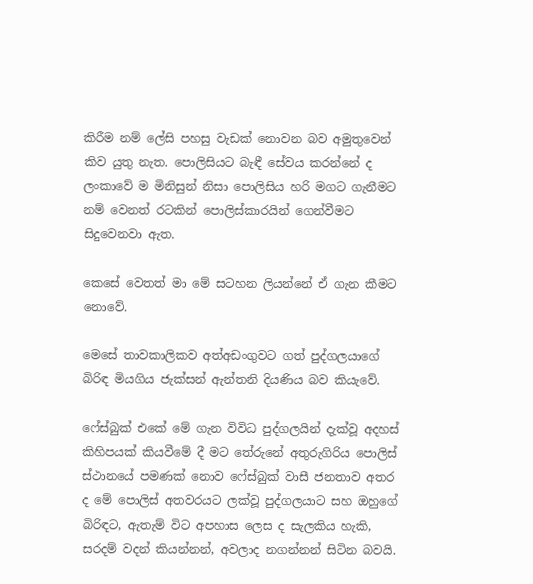කිරීම නම් ලේසි පහසු වැඩක් නොවන බව අමුතුවෙන් කිව යුතු නැත. පොලිසියට බැඳී සේවය කරන්නේ ද ලංකාවේ ම මිනිසුන් නිසා පොලිසිය හරි මගට ගැනීමට නම් වෙනත් රටකින් පොලිස්කාරයින් ගෙන්වීමට සිදුවෙනවා ඇත.

කෙසේ වෙතත් මා මේ සටහන ලියන්නේ ඒ ගැන කීමට නොවේ.

මෙසේ තාවකාලිකව අත්අඩංගුවට ගත් පුද්ගලයාගේ බිරිඳ මියගිය ජැක්සන් ඇන්තනි දියණිය බව කියැවේ.

ෆේස්බුක් එකේ මේ ගැන විවිධ පුද්ගලයින් දැක්වූ අදහස් කිහිපයක් කියවීමේ දී මට තේරුනේ අතුරුගිරිය පොලිස් ස්ථානයේ පමණක් නොව ෆේස්බුක් වාසී ජනතාව අතර ද මේ පොලිස් අතවරයට ලක්වූ පුද්ගලයාට සහ ඔහුගේ බිරිඳට, ඇතැම් විට අපහාස ලෙස ද සැලකිය හැකි, සරදම් වදන් කියන්නන්, අවලාද නගන්නන් සිටින බවයි.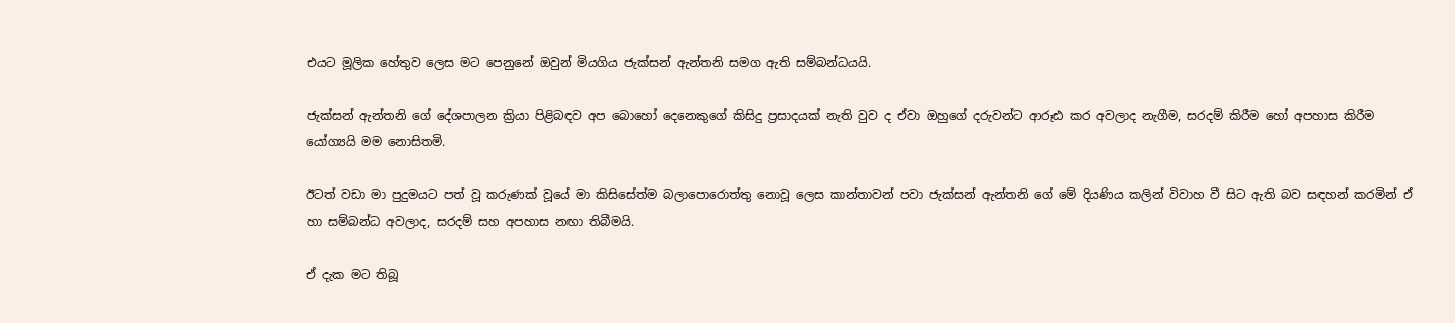එයට මූලික හේතුව ලෙස මට පෙනුනේ ඔවුන් මියගිය ජැක්සන් ඇන්තනි සමග ඇති සම්බන්ධයයි.

ජැක්සන් ඇන්තනි ගේ දේශපාලන ක්‍රියා පිළිබඳව අප බොහෝ දෙනෙකුගේ කිසිදු ප්‍රසාදයක් නැති වුව ද ඒවා ඔහුගේ දරුවන්ට ආරූඪ කර අවලාද නැගීම, සරදම් කිරීම හෝ අපහාස කිරීම යෝග්‍යයි මම නොසිතමි.

ඊටත් වඩා මා පුදුමයට පත් වූ කරුණක් වූයේ මා කිසිසේත්ම බලාපොරොත්තු නොවූ ලෙස කාන්තාවන් පවා ජැක්සන් ඇන්තනි ගේ මේ දියණිය කලින් විවාහ වී සිට ඇති බව සඳහන් කරමින් ඒ හා සම්බන්ධ අවලාද, සරදම් සහ අපහාස නඟා තිබීමයි.

ඒ දැක මට තිබූ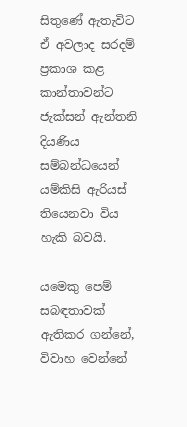සිතුණේ ඇතැවිට ඒ අවලාද සරදම් ප්‍රකාශ කළ කාන්තාවන්ට ජැක්සන් ඇන්තනි දියණිය සම්බන්ධයෙන් යම්කිසි ඇරියස් තියෙනවා විය හැකි බවයි.

යමෙකු පෙම් සබඳතාවක් ඇතිකර ගන්නේ, විවාහ වෙන්නේ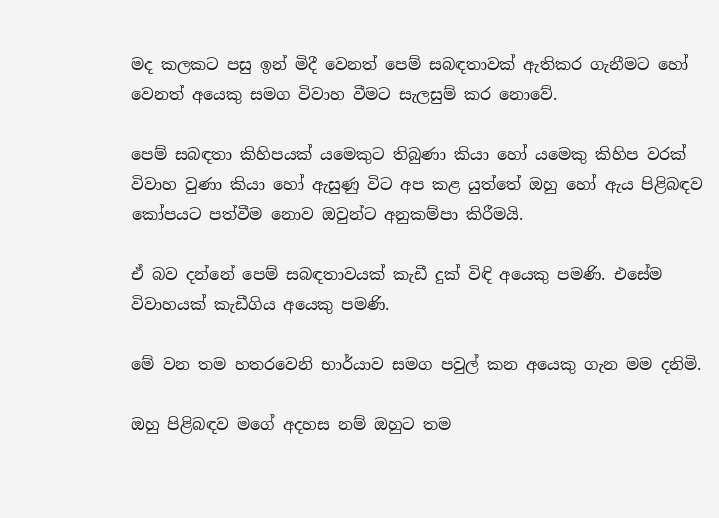මද කලකට පසු ඉන් මිදී වෙනත් පෙම් සබඳතාවක් ඇතිකර ගැනීමට හෝ වෙනත් අයෙකු සමග විවාහ වීමට සැලසුම් කර නොවේ.

පෙම් සබඳතා කිහිපයක් යමෙකුට තිබුණා කියා හෝ යමෙකු කිහිප වරක් විවාහ වුණා කියා හෝ ඇසුණු විට අප කළ යුත්තේ ඔහු හෝ ඇය පිළිබඳව කෝපයට පත්වීම නොව ඔවුන්ට අනුකම්පා කිරීමයි.

ඒ බව දන්නේ පෙම් සබඳතාවයක් කැඩී දුක් විඳි අයෙකු පමණි. එසේම විවාහයක් කැඩීගිය අයෙකු පමණි.

මේ වන තම හතරවෙනි භාර්යාව සමග පවුල් කන අයෙකු ගැන මම දනිමි.

ඔහු පිළිබඳව මගේ අදහස නම් ඔහුට තම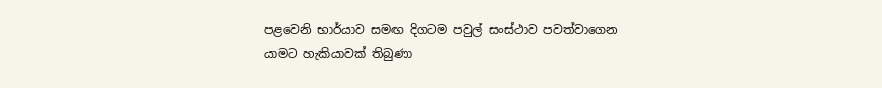පළවෙනි භාර්යාව සමඟ දිගටම පවුල් සංස්ථාව පවත්වාගෙන යාමට හැකියාවක් තිබුණා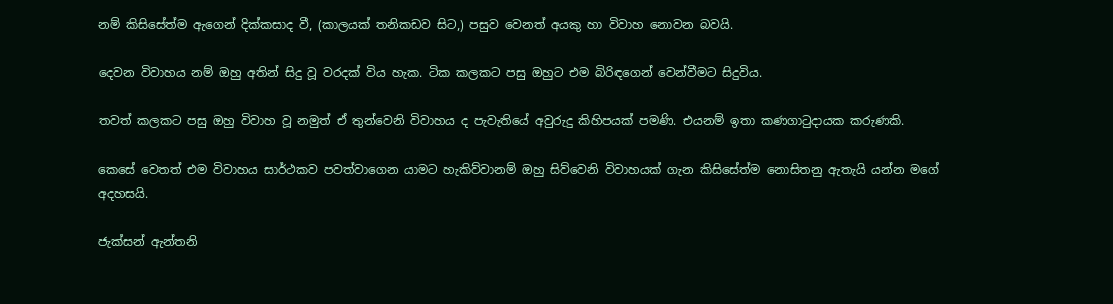නම් කිසිසේත්ම ඇගෙන් දික්කසාද වී, (කාලයක් තනිකඩව සිට,) පසුව වෙනත් අයකු හා විවාහ නොවන බවයි.

දෙවන විවාහය නම් ඔහු අතින් සිදු වූ වරදක් විය හැක. ටික කලකට පසු ඔහුට එම බිරිඳගෙන් වෙන්වීමට සිදුවිය.

තවත් කලකට පසු ඔහු විවාහ වූ නමුත් ඒ තුන්වෙනි විවාහය ද පැවැතියේ අවුරුදු කිහිපයක් පමණි. එයනම් ඉතා කණගාටුදායක කරුණකි.

කෙසේ වෙතත් එම විවාහය සාර්ථකව පවත්වාගෙන යාමට හැකිව්වානම් ඔහු සිව්වෙනි විවාහයක් ගැන කිසිසේත්ම නොසිතනු ඇතැයි යන්න මගේ අදහසයි.

ජැක්සන් ඇන්තනි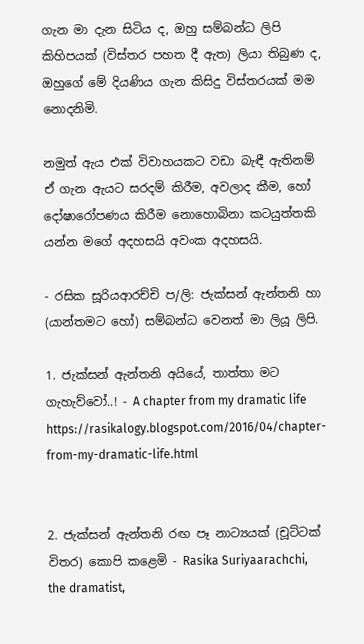ගැන මා දැන සිටිය ද, ඔහු සම්බන්ධ ලිපි කිහිපයක් (විස්තර පහත දී ඇත) ලියා තිබුණ ද, ඔහුගේ මේ දියණිය ගැන කිසිදු විස්තරයක් මම නොදනිමි.

නමුත් ඇය එක් විවාහයකට වඩා බැඳී ඇතිනම් ඒ ගැන ඇයට සරදම් කිරීම, අවලාද කීම, හෝ දෝෂාරෝපණය කිරීම නොහොබිනා කටයුත්තකි යන්න මගේ අදහසයි අවංක අදහසයි.

- රසික සූරියආරච්චි ප/ලි: ජැක්සන් ඇන්තනි හා (යාන්තමට හෝ) සම්බන්ධ වෙනත් මා ලියූ ලිපි.

1. ජැක්සන් ඇන්තනි අයියේ, තාත්තා මට ගැහැව්වෝ..! - A chapter from my dramatic life
https://rasikalogy.blogspot.com/2016/04/chapter-from-my-dramatic-life.html


2. ජැක්සන් ඇන්තනි රඟ පෑ නාට්‍යයක් (චූට්ටක් විතර) කොපි කළෙමි - Rasika Suriyaarachchi, the dramatist,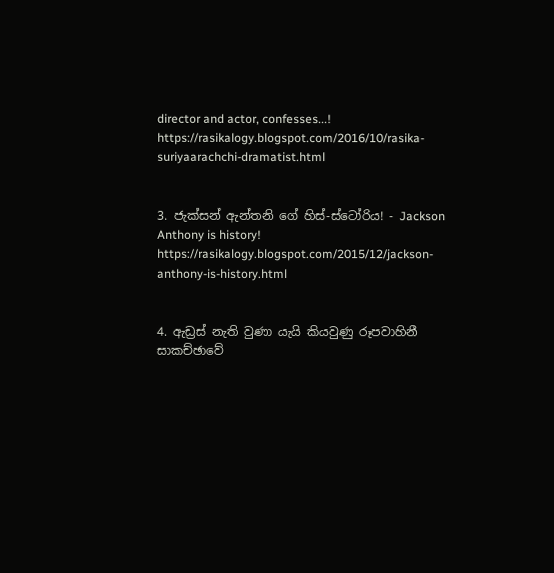director and actor, confesses...!
https://rasikalogy.blogspot.com/2016/10/rasika-suriyaarachchi-dramatist.html


3. ජැක්සන් ඇන්තනි ගේ හිස්-ස්ටෝරිය! - Jackson Anthony is history!
https://rasikalogy.blogspot.com/2015/12/jackson-anthony-is-history.html


4. ඇඩ්‍රස් නැති වුණා යැයි කියවුණු රූපවාහිනී සාකච්ඡාවේ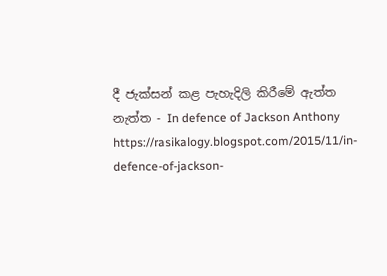දී ජැක්සන් කළ පැහැදිලි කිරීමේ ඇත්ත නැත්ත - In defence of Jackson Anthony
https://rasikalogy.blogspot.com/2015/11/in-defence-of-jackson-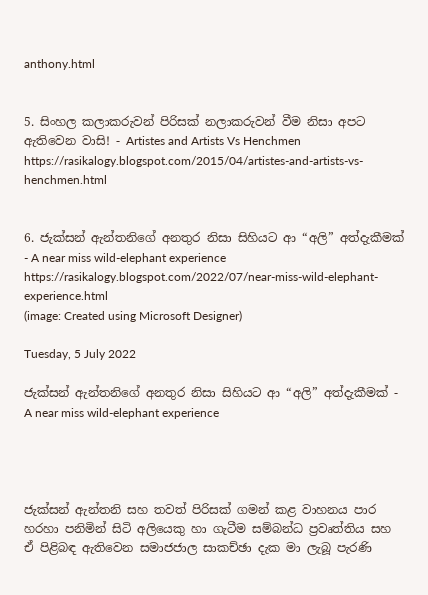anthony.html


5. සිංහල කලාකරුවන් පිරිසක් නලාකරුවන් වීම නිසා අපට ඇතිවෙන වාසි! - Artistes and Artists Vs Henchmen
https://rasikalogy.blogspot.com/2015/04/artistes-and-artists-vs-henchmen.html


6. ජැක්සන් ඇන්තනිගේ අනතුර නිසා සිහියට ආ “අලි” අත්දැකීමක් - A near miss wild-elephant experience
https://rasikalogy.blogspot.com/2022/07/near-miss-wild-elephant-experience.html
(image: Created using Microsoft Designer)

Tuesday, 5 July 2022

ජැක්සන් ඇන්තනිගේ අනතුර නිසා සිහියට ආ “අලි” අත්දැකීමක් - A near miss wild-elephant experience




ජැක්සන් ඇන්තනි සහ තවත් පිරිසක් ගමන් කළ වාහනය පාර හරහා පනිමින් සිටි අලියෙකු හා ගැටීම සම්බන්ධ ප්‍රවෘත්තිය සහ ඒ පිළිබඳ ඇතිවෙන සමාජජාල සාකච්ඡා දැක මා ලැබූ පැරණි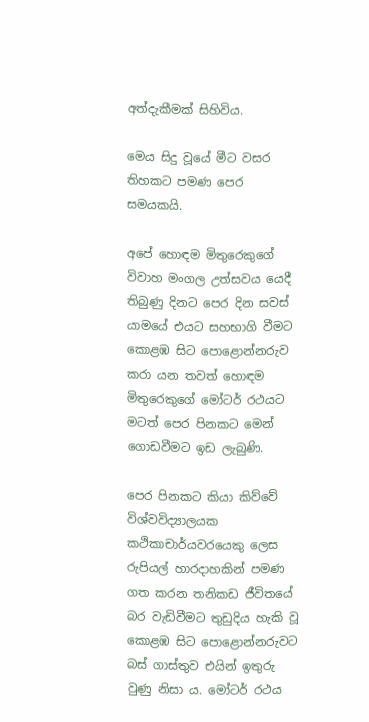අත්දැකීමක් සිහිවිය.

මෙය සිදු වූයේ මීට වසර තිහකට පමණ පෙර සමයකයි.

අපේ හොඳම මිතුරෙකුගේ විවාහ මංගල උත්සවය යෙදී තිබුණු දිනට පෙර දින සවස් යාමයේ එයට සහභාගි වීමට කොළඹ සිට පොළොන්නරුව කරා යන තවත් හොඳම මිතුරෙකුගේ මෝටර් රථයට මටත් පෙර පිනකට මෙන් ගොඩවීමට ඉඩ ලැබුණි.

පෙර පිනකට කියා කිව්වේ විශ්වවිද්‍යාලයක කථිකාචාර්යවරයෙකු ලෙස රුපියල් හාරදාහකින් පමණ ගත කරන තනිකඩ ජීවිතයේ බර වැඩිවීමට තුඩුදිය හැකි වූ කොළඹ සිට පොළොන්නරුවට බස් ගාස්තුව එයින් ඉතුරු වුණු නිසා ය. මෝටර් රථය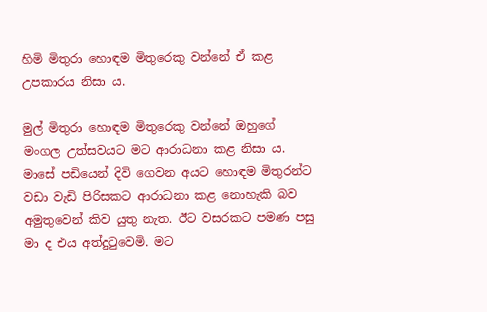හිමි මිතුරා හොඳම මිතුරෙකු වන්නේ ඒ කළ උපකාරය නිසා ය.

මුල් මිතුරා හොඳම මිතුරෙකු වන්නේ ඔහුගේ මංගල උත්සවයට මට ආරාධනා කළ නිසා ය. මාසේ පඩියෙන් දිවි ගෙවන අයට හොඳම මිතුරන්ට වඩා වැඩි පිරිසකට ආරාධනා කළ නොහැකි බව අමුතුවෙන් කිව යුතු නැත. ඊට වසරකට පමණ පසු මා ද එය අත්දුටුවෙමි. මට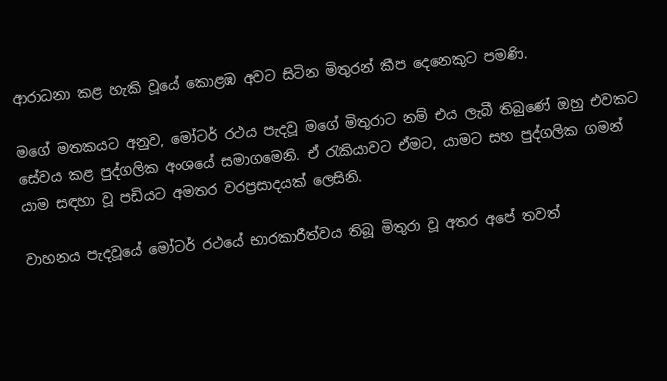ආරාධනා කළ හැකි වූයේ කොළඹ අවට සිටින මිතුරන් කීප දෙනෙකුට පමණි.

මගේ මතකයට අනුව, මෝටර් රථය පැදවූ මගේ මිතුරාට නම් එය ලැබී තිබුණේ ඔහු එවකට සේවය කළ පුද්ගලික අංශයේ සමාගමෙනි. ඒ රැකියාවට ඒමට, යාමට සහ පුද්ගලික ගමන් යාම සඳහා වූ පඩියට අමතර වරප්‍රසාදයක් ලෙසිනි.

වාහනය පැදවූයේ මෝටර් රථයේ භාරකාරීත්වය තිබූ මිතුරා වූ අතර අපේ තවත්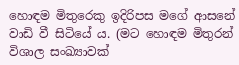හොඳම මිතුරෙකු ඉදිරිපස මගේ ආසනේ වාඩි වී සිටියේ ය. (මට හොඳම මිතුරන් විශාල සංඛ්‍යාවක්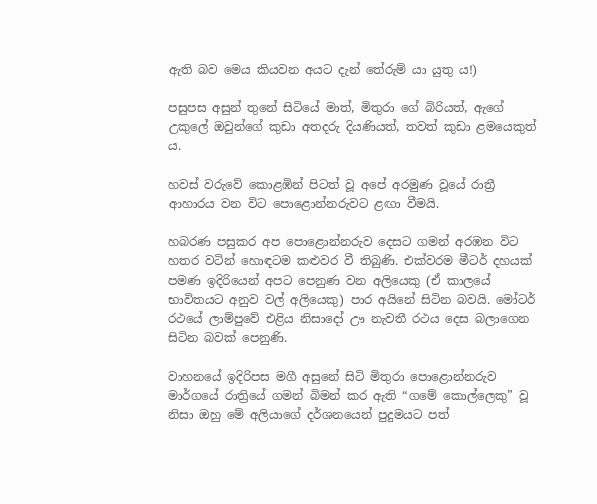ඇති බව මෙය කියවන අයට දැන් තේරුම් යා යුතු ය!)

පසුපස අසුන් තුනේ සිටියේ මාත්, මිතුරා ගේ බිරියත්, ඇගේ උකුලේ ඔවුන්ගේ කුඩා අතදරු දියණියත්, තවත් කුඩා ළමයෙකුත් ය.

හවස් වරුවේ කොළඹින් පිටත් වූ අපේ අරමුණ වූයේ රාත්‍රී ආහාරය වන විට පොළොන්නරුවට ළඟා වීමයි.

හබරණ පසුකර අප පොළොන්නරුව දෙසට ගමන් අරඹන විට හතර වටින් හොඳටම කළුවර වී තිබුණි. එක්වරම මීටර් දහයක් පමණ ඉදිරියෙන් අපට පෙනුණ වන අලියෙකු (ඒ කාලයේ භාවිතයට අනුව වල් අලියෙකු) පාර අයිනේ සිටින බවයි. මෝටර් රථයේ ලාම්පුවේ එළිය නිසාදෝ ඌ නැවතී රථය දෙස බලාගෙන සිටින බවක් පෙනුණි.

වාහනයේ ඉදිරිපස මගී අසුනේ සිටි මිතුරා පොළොන්නරුව මාර්ගයේ රාත්‍රියේ ගමන් බිමන් කර ඇති “ගමේ කොල්ලෙකු” වූ නිසා ඔහු මේ අලියාගේ දර්ශනයෙන් පුදුමයට පත්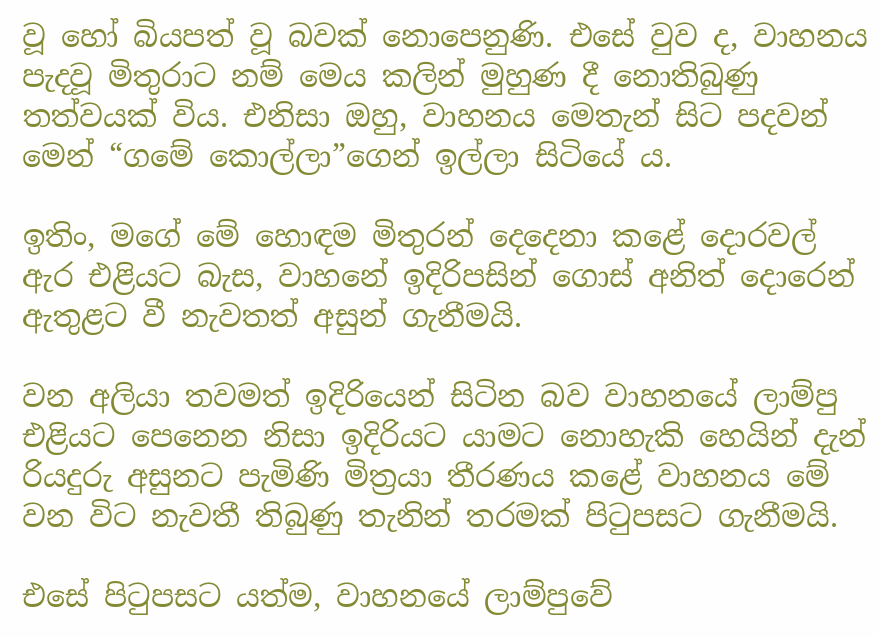වූ හෝ බියපත් වූ බවක් නොපෙනුණි. එසේ වුව ද, වාහනය පැදවූ මිතුරාට නම් මෙය කලින් මුහුණ දී නොතිබුණු තත්වයක් විය. එනිසා ඔහු, වාහනය මෙතැන් සිට පදවන් මෙන් “ගමේ කොල්ලා”ගෙන් ඉල්ලා සිටියේ ය.

ඉතිං, මගේ මේ හොඳම මිතුරන් දෙදෙනා කළේ දොරවල් ඇර එළියට බැස, වාහනේ ඉදිරිපසින් ගොස් අනිත් දොරෙන් ඇතුළට වී නැවතත් අසුන් ගැනීමයි.

වන අලියා තවමත් ඉදිරියෙන් සිටින බව වාහනයේ ලාම්පු එළියට පෙනෙන නිසා ඉදිරියට යාමට නොහැකි හෙයින් දැන් රියදුරු අසුනට පැමිණි මිත්‍රයා තීරණය කළේ වාහනය මේ වන විට නැවතී තිබුණු තැනින් තරමක් පිටුපසට ගැනීමයි.

එසේ පිටුපසට යත්ම, වාහනයේ ලාම්පුවේ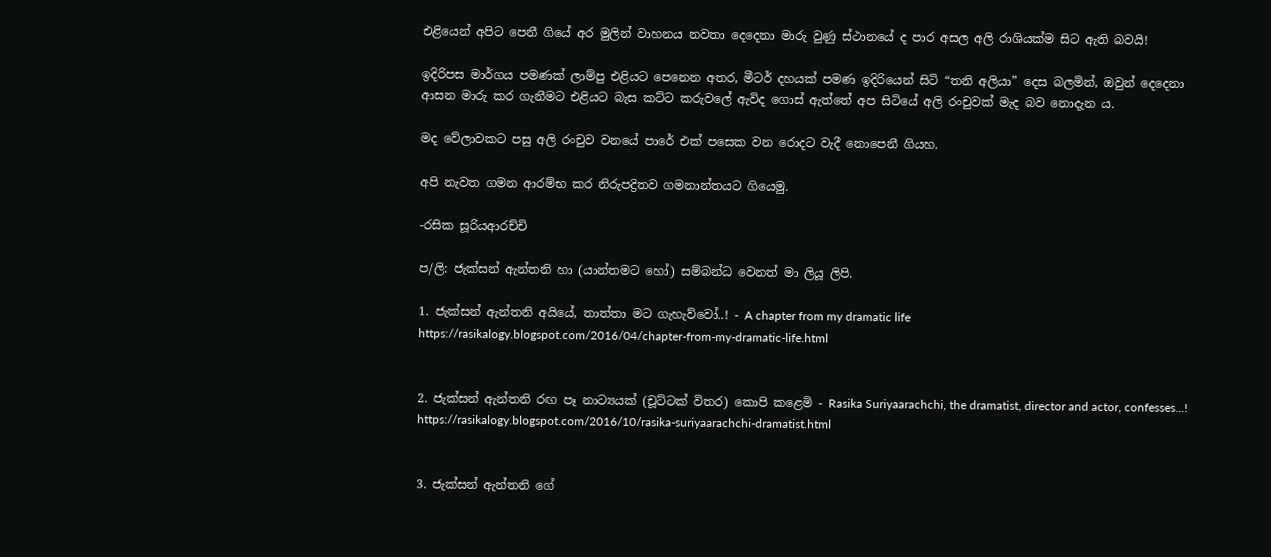එළියෙන් අපිට පෙනී ගියේ අර මුලින් වාහනය නවතා දෙදෙනා මාරු වුණු ස්ථානයේ ද පාර අසල අලි රාශියක්ම සිට ඇති බවයි!

ඉදිරිපස මාර්ගය පමණක් ලාම්පු එළියට පෙනෙන අතර, මීටර් දහයක් පමණ ඉදිරියෙන් සිටි “තනි අලියා” දෙස බලමින්, ඔවුන් දෙදෙනා ආසන මාරු කර ගැනීමට එළියට බැස කට්ට කරුවලේ ඇවිද ගොස් ඇත්තේ අප සිටියේ අලි රංචුවක් මැද බව නොදැන ය.

මද වේලාවකට පසු අලි රංචුව වනයේ පාරේ එක් පසෙක වන රොදට වැදී නොපෙනී ගියහ.

අපි නැවත ගමන ආරම්භ කර නිරුපද්‍රිතව ගමනාන්තයට ගියෙමු.

-රසික සූරියආරච්චි

ප/ලි: ජැක්සන් ඇන්තනි හා (යාන්තමට හෝ) සම්බන්ධ වෙනත් මා ලියූ ලිපි.

1. ජැක්සන් ඇන්තනි අයියේ, තාත්තා මට ගැහැව්වෝ..! - A chapter from my dramatic life
https://rasikalogy.blogspot.com/2016/04/chapter-from-my-dramatic-life.html


2. ජැක්සන් ඇන්තනි රඟ පෑ නාට්‍යයක් (චූට්ටක් විතර) කොපි කළෙමි - Rasika Suriyaarachchi, the dramatist, director and actor, confesses...!
https://rasikalogy.blogspot.com/2016/10/rasika-suriyaarachchi-dramatist.html


3. ජැක්සන් ඇන්තනි ගේ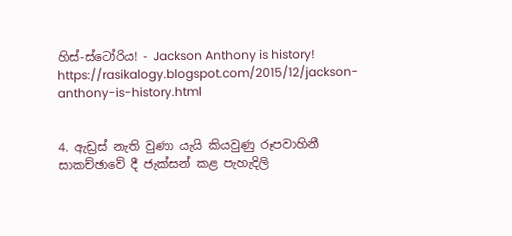හිස්-ස්ටෝරිය! - Jackson Anthony is history!
https://rasikalogy.blogspot.com/2015/12/jackson-anthony-is-history.html


4. ඇඩ්‍රස් නැති වුණා යැයි කියවුණු රූපවාහිනී සාකච්ඡාවේ දී ජැක්සන් කළ පැහැදිලි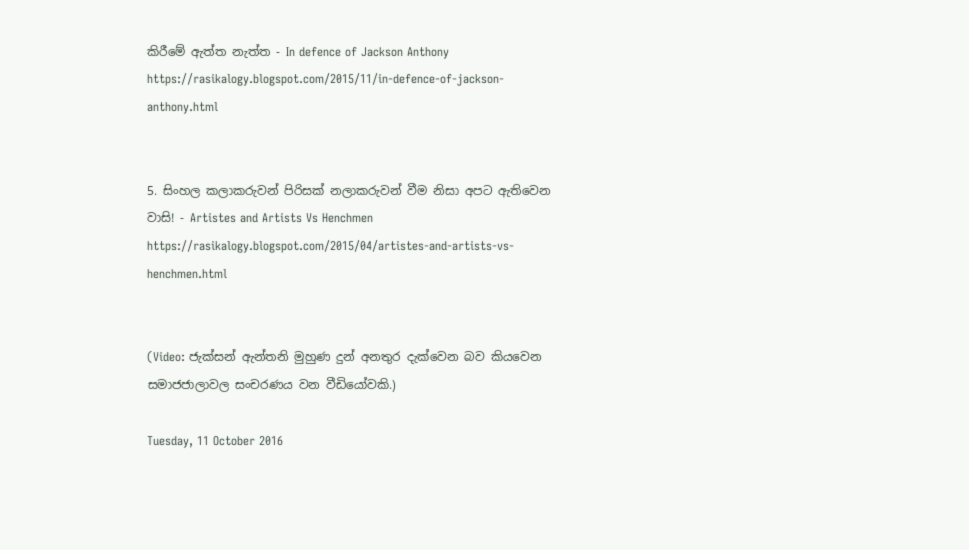කිරීමේ ඇත්ත නැත්ත - In defence of Jackson Anthony
https://rasikalogy.blogspot.com/2015/11/in-defence-of-jackson-anthony.html


5. සිංහල කලාකරුවන් පිරිසක් නලාකරුවන් වීම නිසා අපට ඇතිවෙන වාසි! - Artistes and Artists Vs Henchmen
https://rasikalogy.blogspot.com/2015/04/artistes-and-artists-vs-henchmen.html


(Video: ජැක්සන් ඇන්තනි මුහුණ දුන් අනතුර දැක්වෙන බව කියවෙන සමාජජාලාවල සංචරණය වන වීඩියෝවකි.)

Tuesday, 11 October 2016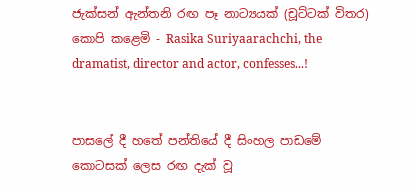ජැක්සන් ඇන්තනි රඟ පෑ නාට්‍යයක් (චූට්ටක් විතර) කොපි කළෙමි - Rasika Suriyaarachchi, the dramatist, director and actor, confesses...!


පාසලේ දී හතේ පන්තියේ දී සිංහල පාඩමේ කොටසක් ලෙස රඟ දැක් වූ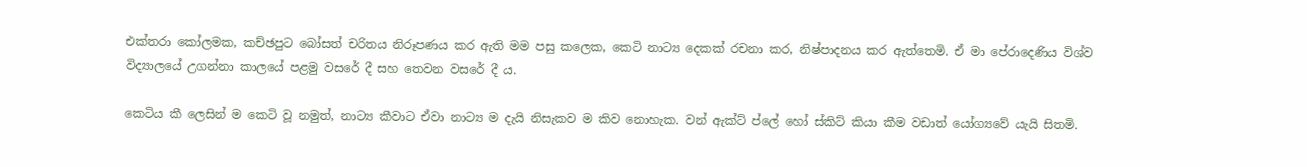එක්තරා කෝලමක, කච්ඡපුට බෝසත් චරිතය නිරූපණය කර ඇති මම පසු කලෙක, කෙටි නාට්‍ය දෙකක් රචනා කර, නිෂ්පාදනය කර ඇත්තෙමි. ඒ මා පේරාදෙණිය විශ්ව විද්‍යාලයේ උගන්නා කාලයේ පළමු වසරේ දී සහ තෙවන වසරේ දී ය.

කෙටිය කී ලෙසින් ම කෙටි වූ නමුත්, නාට්‍ය කීවාට ඒවා නාට්‍ය ම දැයි නිසැකව ම කිව නොහැක. වන් ඇක්ට් ප්ලේ හෝ ස්කිට් කියා කීම වඩාත් යෝග්‍යවේ යැයි සිතමි.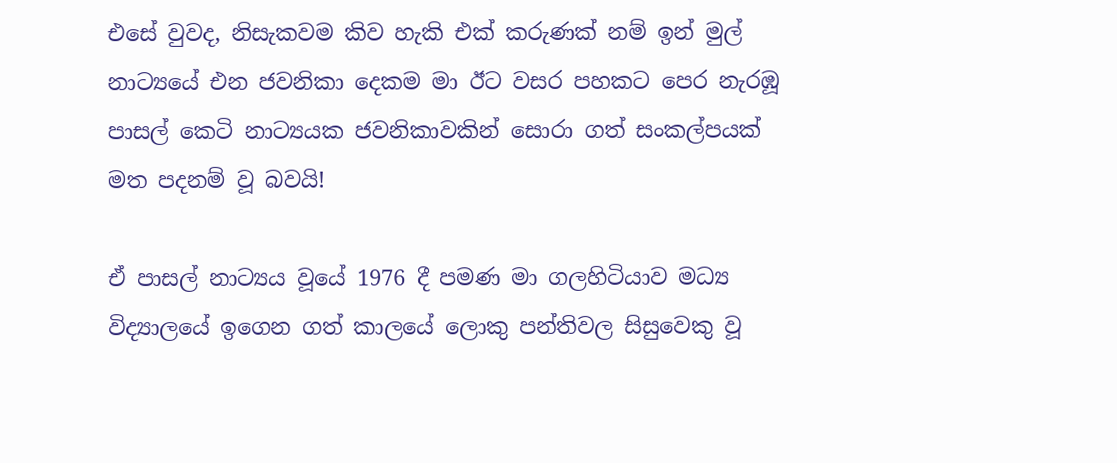එසේ වුවද, නිසැකවම කිව හැකි එක් කරුණක් නම් ඉන් මුල් නාට්‍යයේ එන ජවනිකා දෙකම මා ඊට වසර පහකට පෙර නැරඹූ පාසල් කෙටි නාට්‍යයක ජවනිකාවකින් සොරා ගත් සංකල්පයක් මත පදනම් වූ බවයි!

ඒ පාසල් නාට්‍යය වූයේ 1976 දී පමණ මා ගලහිටියාව මධ්‍ය විද්‍යාලයේ ඉගෙන ගත් කාලයේ ලොකු පන්තිවල සිසුවෙකු වූ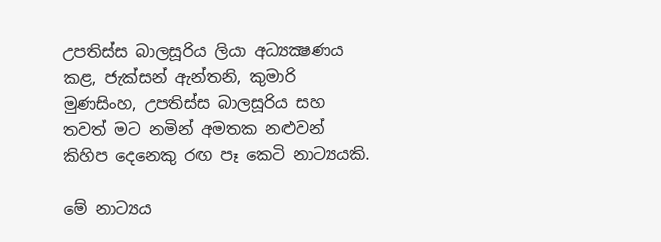උපතිස්ස බාලසූරිය ලියා අධ්‍යක්‍ෂණය කළ, ජැක්සන් ඇන්තනි, කුමාරි මුණසිංහ, උපතිස්ස බාලසූරිය සහ තවත් මට නමින් අමතක නළුවන් කිහිප දෙනෙකු රඟ පෑ කෙටි නාට්‍යයකි.

මේ නාට්‍යය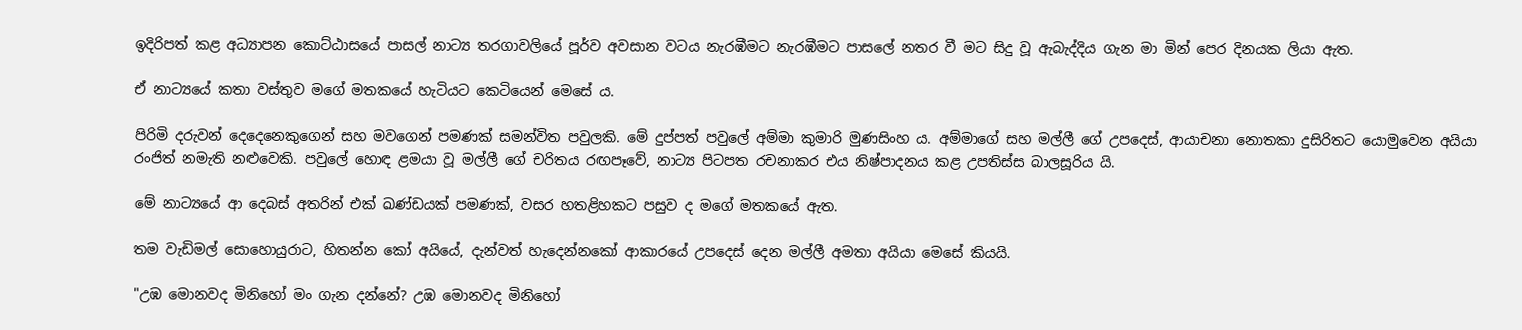ඉදිරිපත් කළ අධ්‍යාපන කොට්ඨාසයේ පාසල් නාට්‍ය තරගාවලියේ පූර්ව අවසාන වටය නැරඹීමට නැරඹීමට පාසලේ නතර වී මට සිදු වූ ඇබැද්දිය ගැන මා මින් පෙර දිනයක ලියා ඇත.

ඒ නාට්‍යයේ කතා වස්තුව මගේ මතකයේ හැටියට කෙටියෙන් මෙසේ ය.

පිරිමි දරුවන් දෙදෙනෙකුගෙන් සහ මවගෙන් පමණක් සමන්විත පවුලකි. මේ දුප්පත් පවුලේ අම්මා කුමාරි මුණසිංහ ය. අම්මාගේ සහ මල්ලී ගේ උපදෙස්, ආයාචනා නොතකා දුසිරිතට යොමුවෙන අයියා රංජිත් නමැති නළුවෙකි. පවුලේ හොඳ ළමයා වූ මල්ලී ගේ චරිතය රඟපෑවේ, නාට්‍ය පිටපත රචනාකර එය නිෂ්පාදනය කළ උපතිස්ස බාලසූරිය යි.

මේ නාට්‍යයේ ආ දෙබස් අතරින් එක් ඛණ්ඩයක් පමණක්, වසර හතළිහකට පසුව ද මගේ මතකයේ ඇත.

තම වැඩිමල් සොහොයුරාට, හිතන්න කෝ අයියේ, දැන්වත් හැදෙන්නකෝ ආකාරයේ උපදෙස් දෙන මල්ලී අමතා අයියා මෙසේ කියයි.

"උඹ මොනවද මිනිහෝ මං ගැන දන්නේ? උඹ මොනවද මිනිහෝ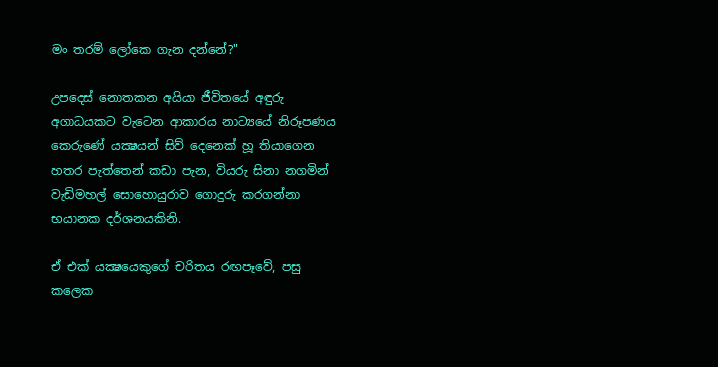මං තරම් ලෝකෙ ගැන දන්නේ?"

උපදෙස් නොතකන අයියා ජීවිතයේ අඳුරු අගාධයකට වැටෙන ආකාරය නාට්‍යයේ නිරූපණය කෙරුණේ යක්‍ෂයන් සිව් දෙනෙක් හූ තියාගෙන හතර පැත්තෙන් කඩා පැන, වියරු සිනා නගමින් වැඩිමහල් සොහොයුරාව ගොදුරු කරගන්නා භයානක දර්ශනයකිනි.

ඒ එක් යක්‍ෂයෙකුගේ චරිතය රඟපෑවේ, පසු කලෙක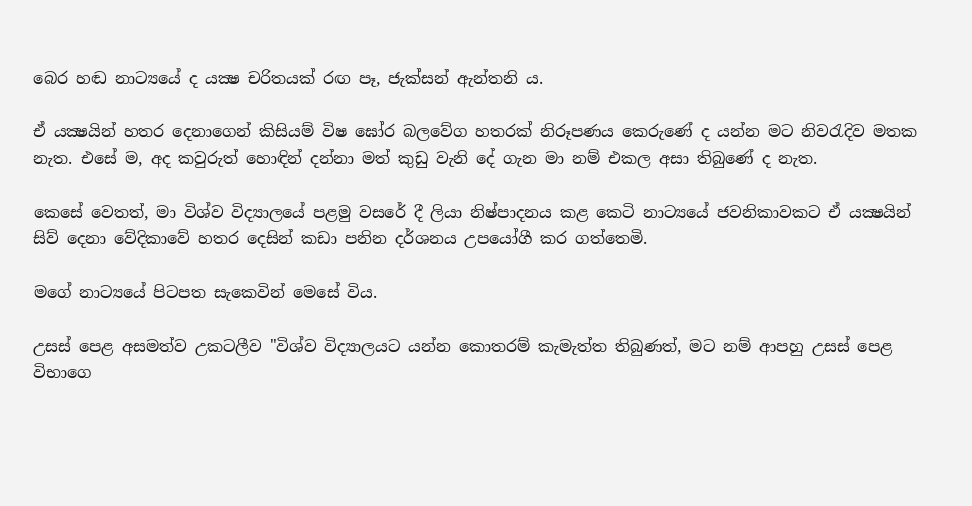බෙර හඬ නාට්‍යයේ ද යක්‍ෂ චරිතයක් රඟ පෑ, ජැක්සන් ඇන්තනි ය.

ඒ යක්‍ෂයින් හතර දෙනාගෙන් කිසියම් විෂ ඝෝර බලවේග හතරක් නිරූපණය කෙරුණේ ද යන්න මට නිවරැදිව මතක නැත. එසේ ම, අද කවුරුත් හොඳින් දන්නා මත් කුඩු වැනි දේ ගැන මා නම් එකල අසා තිබුණේ ද නැත.

කෙසේ වෙතත්, මා විශ්ව විද්‍යාලයේ පළමු වසරේ දී ලියා නිෂ්පාදනය කළ කෙටි නාට්‍යයේ ජවනිකාවකට ඒ යක්‍ෂයින් සිව් දෙනා වේදිකාවේ හතර දෙසින් කඩා පනින දර්ශනය උපයෝගී කර ගත්තෙමි.

මගේ නාට්‍යයේ පිටපත සැකෙවින් මෙසේ විය.

උසස් පෙළ අසමත්ව උකටලීව "විශ්ව විද්‍යාලයට යන්න කොතරම් කැමැත්ත තිබුණත්, මට නම් ආපහු උසස් පෙළ විභාගෙ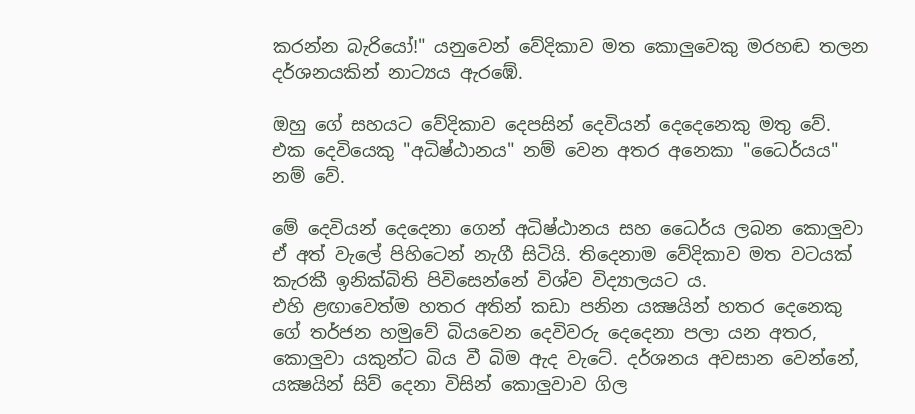කරන්න බැරියෝ!" යනුවෙන් වේදිකාව මත කොලුවෙකු මරහඬ තලන දර්ශනයකින් නාට්‍යය ඇරඹේ.

ඔහු ගේ සහයට වේදිකාව දෙපසින් දෙවියන් දෙදෙනෙකු මතු වේ. එක දෙවියෙකු "අධිෂ්ඨානය" නම් වෙන අතර අනෙකා "ධෛර්යය" නම් වේ.

මේ දෙවියන් දෙදෙනා ගෙන් අධිෂ්ඨානය සහ ධෛර්ය ලබන කොලුවා ඒ අත් වැලේ පිහිටෙන් නැගී සිටියි. තිදෙනාම වේදිකාව මත වටයක් කැරකී ඉනික්බිති පිවිසෙන්නේ විශ්ව විද්‍යාලයට ය.
එහි ළඟාවෙත්ම හතර අතින් කඩා පනින යක්‍ෂයින් හතර දෙනෙකු ගේ තර්ජන හමුවේ බියවෙන දෙවිවරු දෙදෙනා පලා යන අතර, කොලුවා යකුන්ට බිය වී බිම ඇද වැටේ. දර්ශනය අවසාන වෙන්නේ, යක්‍ෂයින් සිව් දෙනා විසින් කොලුවාව ගිල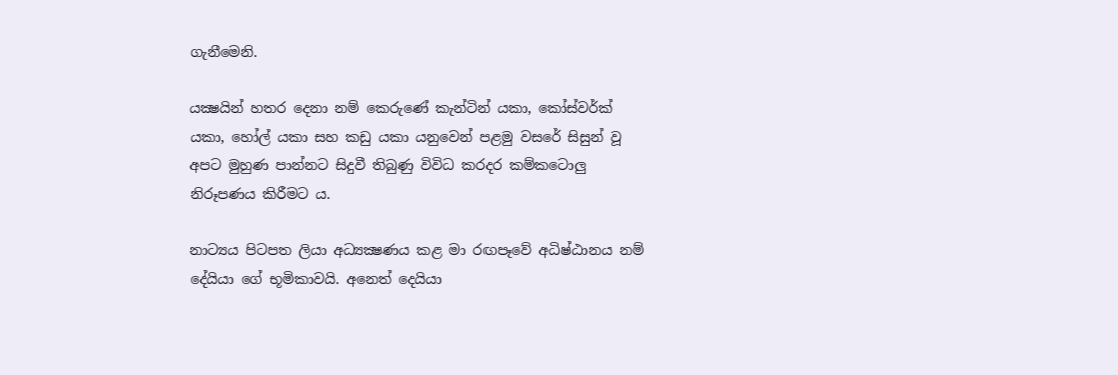ගැනීමෙනි.

යක්‍ෂයින් හතර දෙනා නම් කෙරුණේ කැන්ටින් යකා, කෝස්වර්ක් යකා, හෝල් යකා සහ කඩු යකා යනුවෙන් පළමු වසරේ සිසුන් වූ අපට මුහුණ පාන්නට සිදුවී තිබුණු විවිධ කරදර කම්කටොලු නිරූපණය කිරීමට ය.

නාට්‍යය පිටපත ලියා අධ්‍යක්‍ෂණය කළ මා රඟපෑවේ අධිෂ්ඨානය නම් දේයියා ගේ භූමිකාවයි. අනෙත් දෙයියා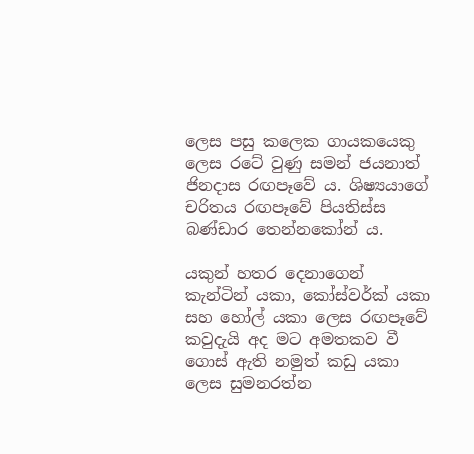ලෙස පසු කලෙක ගායකයෙකු ලෙස රටේ වුණු සමන් ජයනාත් ජිනදාස රඟපෑවේ ය. ශිෂ්‍යයාගේ චරිතය රඟපෑවේ පියතිස්ස බණ්ඩාර තෙන්නකෝන් ය.

යකුන් හතර දෙනාගෙන් කැන්ටින් යකා, කෝස්වර්ක් යකා සහ හෝල් යකා ලෙස රඟපෑවේ කවුදැයි අද මට අමතකව වී ගොස් ඇති නමුත් කඩු යකා ලෙස සුමනරත්න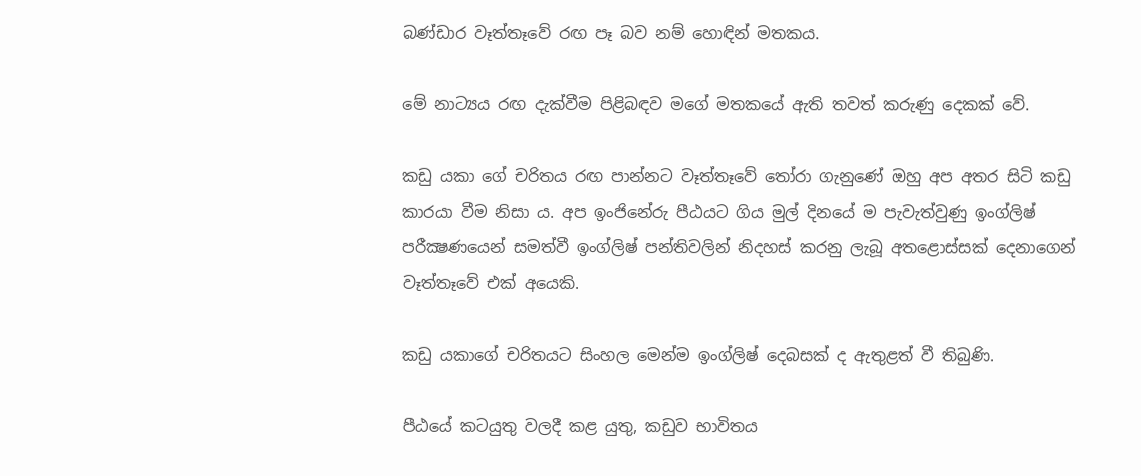බණ්ඩාර වෑත්තෑවේ රඟ පෑ බව නම් හොඳින් මතකය.

මේ නාට්‍යය රඟ දැක්වීම පිළිබඳව මගේ මතකයේ ඇති තවත් කරුණු දෙකක් වේ.

කඩු යකා ගේ චරිතය රඟ පාන්නට වෑත්තෑවේ තෝරා ගැනුණේ ඔහු අප අතර සිටි කඩු කාරයා වීම නිසා ය. අප ඉංජිනේරු පීඨයට ගිය මුල් දිනයේ ම පැවැත්වුණු ඉංග්ලිෂ් පරීක්‍ෂණයෙන් සමත්වී ඉංග්ලිෂ් පන්තිවලින් නිදහස් කරනු ලැබූ අතළොස්සක් දෙනාගෙන් වෑත්තෑවේ එක් අයෙකි.

කඩු යකාගේ චරිතයට සිංහල මෙන්ම ඉංග්ලිෂ් දෙබසක් ද ඇතුළත් වී තිබුණි.

පීඨයේ කටයුතු වලදී කළ යුතු, කඩුව භාවිතය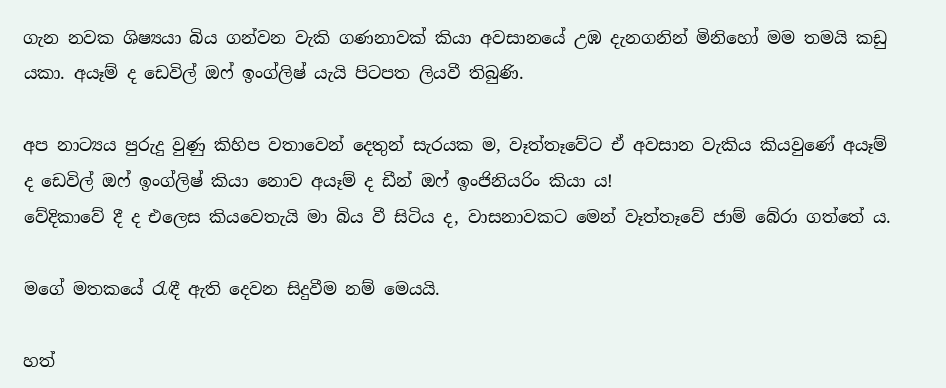ගැන නවක ශිෂ්‍යයා බිය ගන්වන වැකි ගණනාවක් කියා අවසානයේ උඹ දැනගනින් මිනිහෝ මම තමයි කඩු යකා. අයෑම් ද ඩෙවිල් ඔෆ් ඉංග්ලිෂ් යැයි පිටපත ලියවී තිබුණි.

අප නාට්‍යය පුරුදු වුණු කිහිප වතාවෙන් දෙතුන් සැරයක ම, වෑත්තෑවේට ඒ අවසාන වැකිය කියවුණේ අයෑම් ද ඩෙවිල් ඔෆ් ඉංග්ලිෂ් කියා නොව අයෑම් ද ඩීන් ඔෆ් ඉංජිනියරිං කියා ය!
වේදිකාවේ දී ද එලෙස කියවෙතැයි මා බිය වී සිටිය ද, වාසනාවකට මෙන් වෑත්තෑවේ ජාම් බේරා ගත්තේ ය.

මගේ මතකයේ රැඳී ඇති දෙවන සිදුවීම නම් මෙයයි.

හත්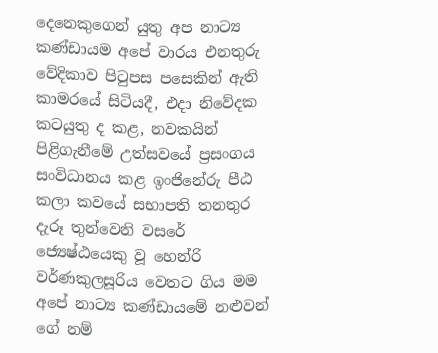දෙනෙකුගෙන් යුතු අප නාට්‍ය කණ්ඩායම අපේ වාරය එනතුරු වේදිකාව පිටුපස පසෙකින් ඇති කාමරයේ සිටියදී, එදා නිවේදක කටයුතු ද කළ, නවකයින් පිළිගැනීමේ උත්සවයේ ප්‍රසංගය සංවිධානය කළ ඉංජිනේරු පීඨ කලා කවයේ සභාපති තනතුර දැරූ තුන්වෙනි වසරේ ජ්‍යෙෂ්ඨයෙකු වූ හෙන්රි වර්ණකුලසූරිය වෙතට ගිය මම අපේ නාට්‍ය කණ්ඩායමේ නළුවන් ගේ නම්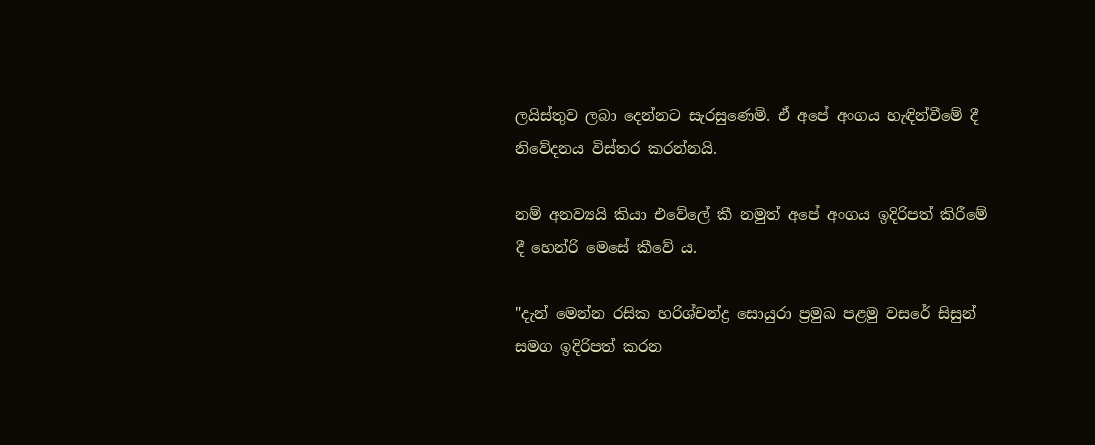ලයිස්තුව ලබා දෙන්නට සැරසුණෙමි. ඒ අපේ අංගය හැඳින්වීමේ දී නිවේදනය විස්තර කරන්නයි.

නම් අනව්‍යයි කියා එවේලේ කී නමුත් අපේ අංගය ඉදිරිපත් කිරීමේ දී හෙන්රි මෙසේ කීවේ ය.

"දැන් මෙන්න රසික හරිශ්චන්ද්‍ර සොයුරා ප්‍රමුඛ පළමු වසරේ සිසුන් සමග ඉදිරිපත් කරන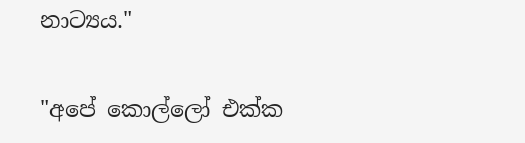නාට්‍යය."

"අපේ කොල්ලෝ එක්ක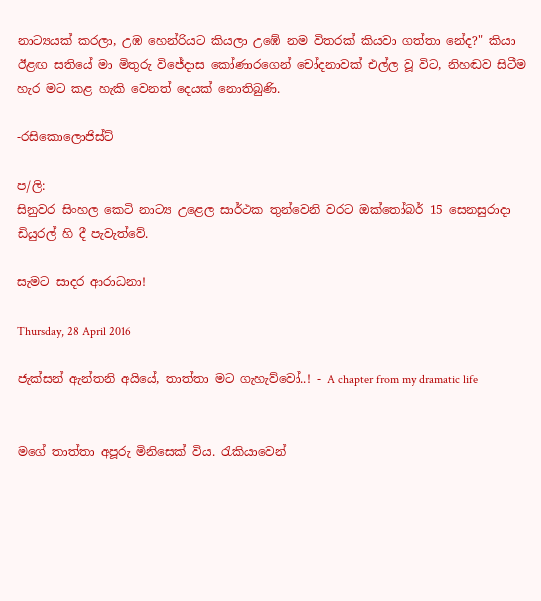නාට්‍යයක් කරලා, උඹ හෙන්රියට කියලා උඹේ නම විතරක් කියවා ගත්තා නේද?" කියා ඊළඟ සතියේ මා මිතුරු විජේදාස කෝණාරගෙන් චෝදනාවක් එල්ල වූ විට, නිහඬව සිටීම හැර මට කළ හැකි වෙනත් දෙයක් නොතිබුණි.

-රසිකොලොජිස්ට්

ප/ලි:
සිනුවර සිංහල කෙටි නාට්‍ය උළෙල සාර්ථක තුන්වෙනි වරට ඔක්තෝබර් 15 සෙනසුරාදා ඩියුරල් හි දී පැවැත්වේ.

සැමට සාදර ආරාධනා!

Thursday, 28 April 2016

ජැක්සන් ඇන්තනි අයියේ, තාත්තා මට ගැහැව්වෝ..! - A chapter from my dramatic life


මගේ තාත්තා අපූරු මිනිසෙක් විය. රැකියාවෙන්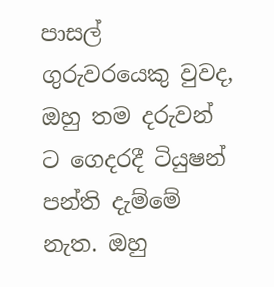පාසල් ගුරුවරයෙකු වුවද, ඔහු තම දරුවන් ට ගෙදරදී ටියුෂන් පන්ති දැම්මේ නැත. ඔහු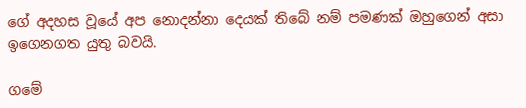ගේ අදහස වූයේ අප නොදන්නා දෙයක් තිබේ නම් පමණක් ඔහුගෙන් අසා ඉගෙනගත යුතු බවයි.

ගමේ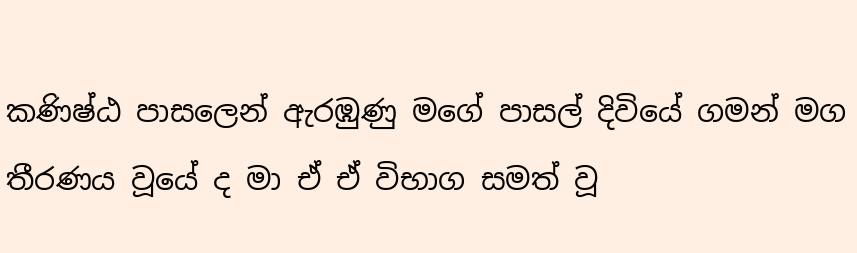කණිෂ්ඨ පාසලෙන් ඇරඹුණු මගේ පාසල් දිවියේ ගමන් මග තීරණය වූයේ ද මා ඒ ඒ විභාග සමත් වූ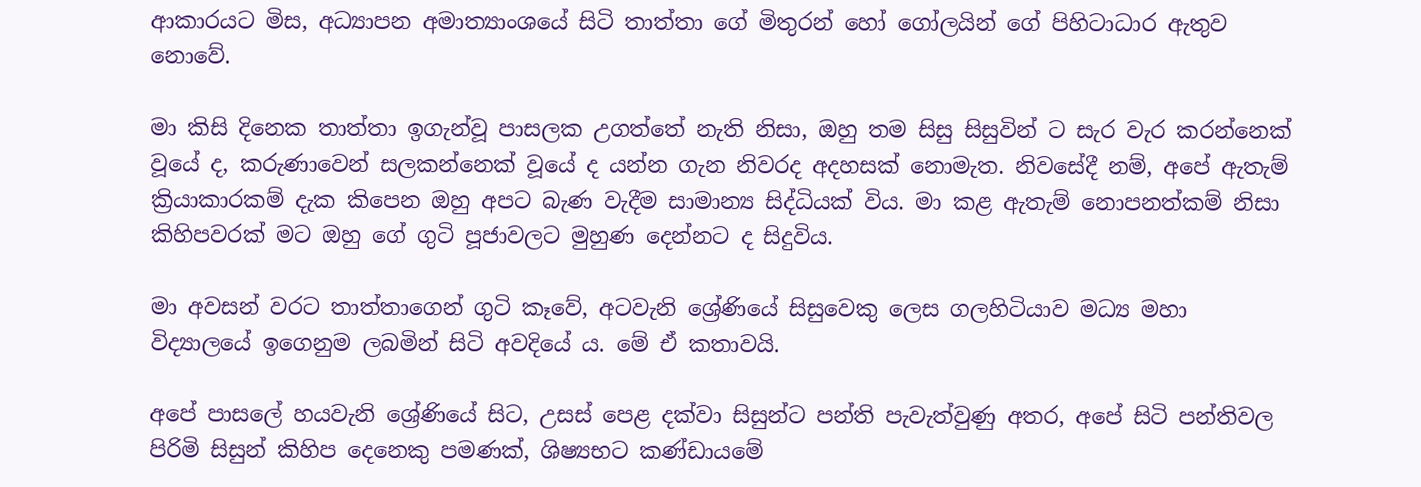ආකාරයට මිස, අධ්‍යාපන අමාත්‍යාංශයේ සිටි තාත්තා ගේ මිතුරන් හෝ ගෝලයින් ගේ පිහිටාධාර ඇතුව නොවේ.

මා කිසි දිනෙක තාත්තා ඉගැන්වූ පාසලක උගත්තේ නැති නිසා, ඔහු තම සිසු සිසුවින් ට සැර වැර කරන්නෙක් වූයේ ද, කරුණාවෙන් සලකන්නෙක් වූයේ ද යන්න ගැන නිවරද අදහසක් නොමැත. නිවසේදී නම්, අපේ ඇතැම් ක්‍රියාකාරකම් දැක කිපෙන ඔහු අපට බැණ වැදීම සාමාන්‍ය සිද්ධියක් විය. මා කළ ඇතැම් නොපනත්කම් නිසා කිහිපවරක් මට ඔහු ගේ ගුටි පූජාවලට මුහුණ දෙන්නට ද සිදුවිය.

මා අවසන් වරට තාත්තාගෙන් ගුටි කෑවේ, අටවැනි ශ්‍රේණියේ සිසුවෙකු ලෙස ගලහිටියාව මධ්‍ය මහා විද්‍යාලයේ ඉගෙනුම ලබමින් සිටි අවදියේ ය. මේ ඒ කතාවයි.

අපේ පාසලේ හයවැනි ශ්‍රේණියේ සිට, උසස් පෙළ දක්වා සිසුන්ට පන්ති පැවැත්වුණු අතර, අපේ සිටි පන්තිවල පිරිමි සිසුන් කිහිප දෙනෙකු පමණක්, ශිෂ්‍යභට කණ්ඩායමේ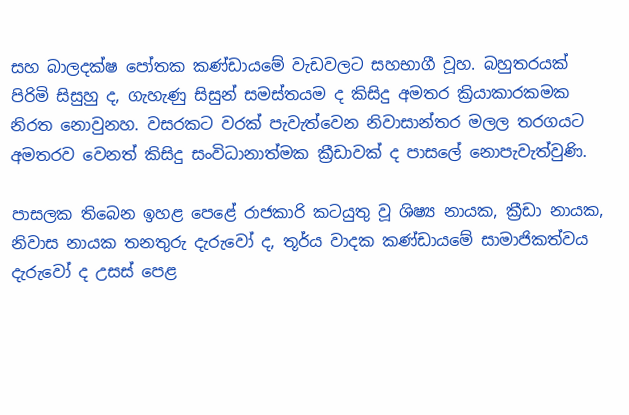සහ බාලදක්ෂ පෝතක කණ්ඩායමේ වැඩවලට සහභාගී වූහ. බහුතරයක් පිරිමි සිසුහු ද, ගැහැණු සිසුන් සමස්තයම ද කිසිදු අමතර ක්‍රියාකාරකමක නිරත නොවුනහ. වසරකට වරක් පැවැත්වෙන නිවාසාන්තර මලල තරගයට අමතරව වෙනත් කිසිදු සංවිධානාත්මක ක්‍රීඩාවක් ද පාසලේ නොපැවැත්වුණි.

පාසලක තිබෙන ඉහළ පෙළේ රාජකාරි කටයුතු වූ ශිෂ්‍ය නායක, ක්‍රීඩා නායක, නිවාස නායක තනතුරු දැරුවෝ ද, තූර්ය වාදක කණ්ඩායමේ සාමාජිකත්වය දැරුවෝ ද උසස් පෙළ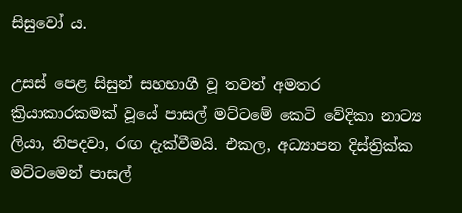සිසුවෝ ය.

උසස් පෙළ සිසුන් සහභාගී වූ තවත් අමතර ක්‍රියාකාරකමක් වූයේ පාසල් මට්ටමේ කෙටි වේදිකා නාට්‍ය ලියා, නිපදවා, රඟ දැක්වීමයි. එකල, අධ්‍යාපන දිස්ත්‍රික්ක මට්ටමෙන් පාසල්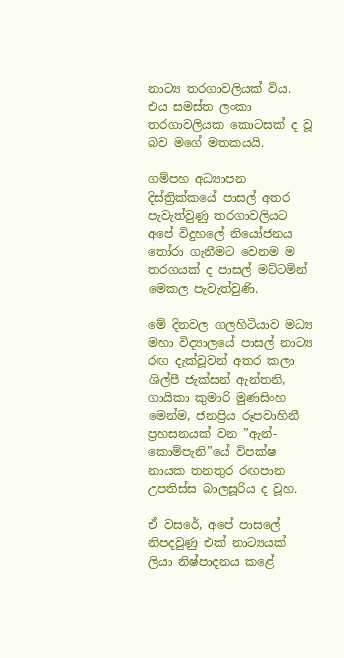නාට්‍ය තරගාවලියක් විය. එය සමස්ත ලංකා තරගාවලියක කොටසක් ද වූ බව මගේ මතකයයි.

ගම්පහ අධ්‍යාපන දිස්ත්‍රික්කයේ පාසල් අතර පැවැත්වුණු තරගාවලියට අපේ විදුහලේ නියෝජනය තෝරා ගැනීමට වෙනම ම තරගයක් ද පාසල් මට්ටමින් මෙකල පැවැත්වුණි.

මේ දිනවල ගලහිටියාව මධ්‍ය මහා විද්‍යාලයේ පාසල් නාට්‍ය රඟ දැක්වූවන් අතර කලා ශිල්පී ජැක්සන් ඇන්තනි, ගායිකා කුමාරි මුණසිංහ මෙන්ම, ජනප්‍රිය රූපවාහිනී ප්‍රහසනයක් වන ”ඇන්-කොම්පැනි”යේ විපක්ෂ නායක තනතුර රඟපාන උපතිස්ස බාලසූරිය ද වූහ.

ඒ වසරේ, අපේ පාසලේ නිපදවුණු එක් නාට්‍යයක් ලියා නිෂ්පාදනය කළේ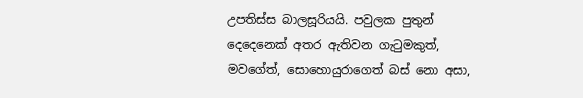උපතිස්ස බාලසූරියයි. පවුලක පුතුන් දෙදෙනෙක් අතර ඇතිවන ගැටුමකුත්, මවගේත්, සොහොයුරාගෙත් බස් නො අසා,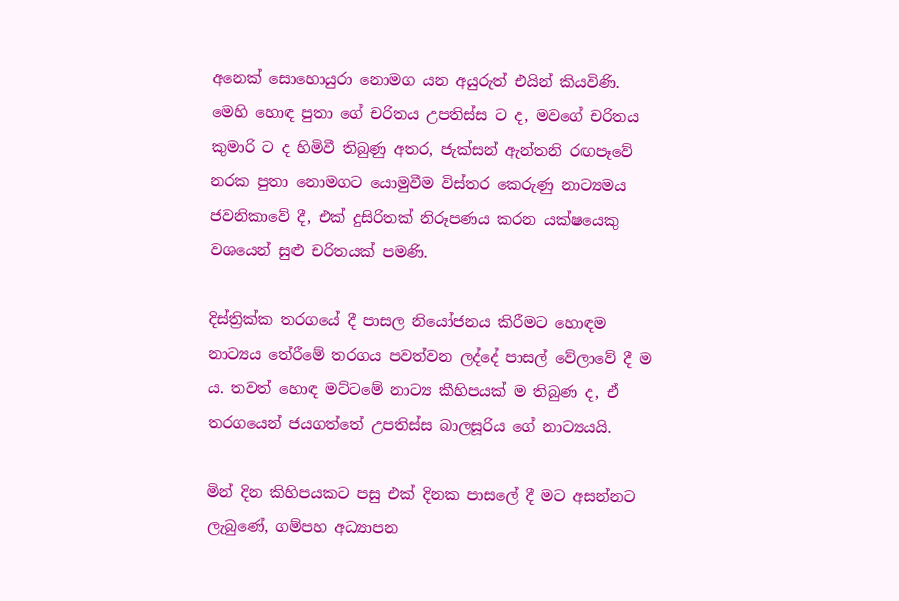අනෙක් සොහොයුරා නොමග යන අයුරුත් එයින් කියවිණි. මෙහි හොඳ පුතා ගේ චරිතය උපතිස්ස ට ද, මවගේ චරිතය කුමාරි ට ද හිමිවී තිබුණු අතර, ජැක්සන් ඇන්තනි රඟපෑවේ නරක පුතා නොමගට යොමුවීම විස්තර කෙරුණු නාට්‍යමය ජවනිකාවේ දී, එක් දුසිරිතක් නිරූපණය කරන යක්ෂයෙකු වශයෙන් සුළු චරිතයක් පමණි.

දිස්ත්‍රික්ක තරගයේ දී පාසල නියෝජනය කිරීමට හොඳම නාට්‍යය තේරීමේ තරගය පවත්වන ලද්දේ පාසල් වේලාවේ දී ම ය. තවත් හොඳ මට්ටමේ නාට්‍ය කීහිපයක් ම තිබුණ ද, ඒ තරගයෙන් ජයගත්තේ උපතිස්ස බාලසූරිය ගේ නාට්‍යයයි.

මින් දින කිහිපයකට පසු එක් දිනක පාසලේ දී මට අසන්නට ලැබුණේ, ගම්පහ අධ්‍යාපන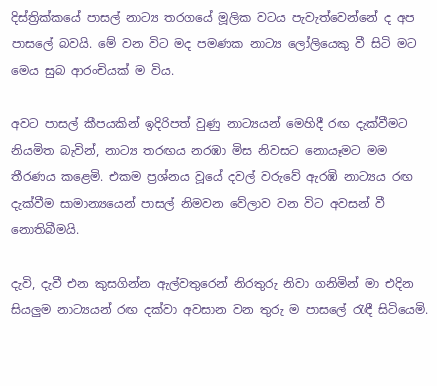දිස්ත්‍රික්කයේ පාසල් නාට්‍ය තරගයේ මූලික වටය පැවැත්වෙන්නේ ද අප පාසලේ බවයි. මේ වන විට මද පමණක නාට්‍ය ලෝලියෙකු වී සිටි මට මෙය සුබ ආරංචියක් ම විය.

අවට පාසල් කීපයකින් ඉදිරිපත් වුණු නාට්‍යයන් මෙහිදී රඟ දැක්වීමට නියමිත බැවින්, නාට්‍ය තරඟය නරඹා මිස නිවසට නොයෑමට මම තීරණය කළෙමි. එකම ප්‍රශ්නය වූයේ දවල් වරුවේ ඇරඹි නාට්‍යය රඟ දැක්වීම සාමාන්‍යයෙන් පාසල් නිමවන වේලාව වන විට අවසන් වී නොතිබීමයි.

දැවි, දැවී එන කුසගින්න ඇල්වතුරෙන් නිරතුරු නිවා ගනිමින් මා එදින සියලුම නාට්‍යයන් රඟ දක්වා අවසාන වන තුරු ම පාසලේ රැඳී සිටියෙමි.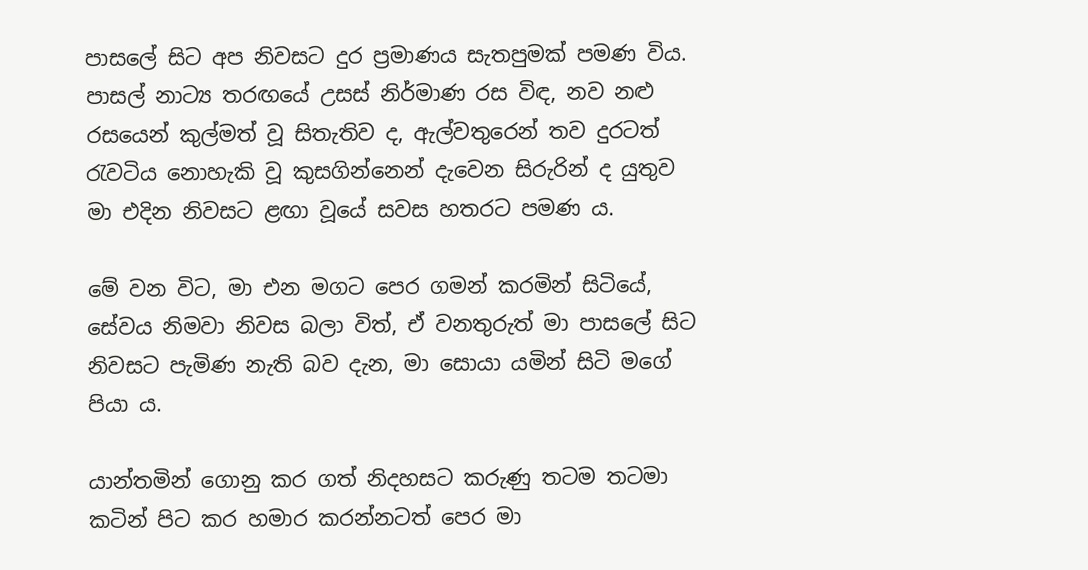පාසලේ සිට අප නිවසට දුර ප්‍රමාණය සැතපුමක් පමණ විය. පාසල් නාට්‍ය තරඟයේ උසස් නිර්මාණ රස විඳ, නව නළු රසයෙන් කුල්මත් වූ සිතැතිව ද, ඇල්වතුරෙන් තව දුරටත් රැවටිය නොහැකි වූ කුසගින්නෙන් දැවෙන සිරුරින් ද යුතුව මා එදින නිවසට ළඟා වූයේ සවස හතරට පමණ ය.

මේ වන විට, මා එන මගට පෙර ගමන් කරමින් සිටියේ, සේවය නිමවා නිවස බලා විත්, ඒ වනතුරුත් මා පාසලේ සිට නිවසට පැමිණ නැති බව දැන, මා සොයා යමින් සිටි මගේ පියා ය.

යාන්තමින් ගොනු කර ගත් නිදහසට කරුණු තටම තටමා කටින් පිට කර හමාර කරන්නටත් පෙර මා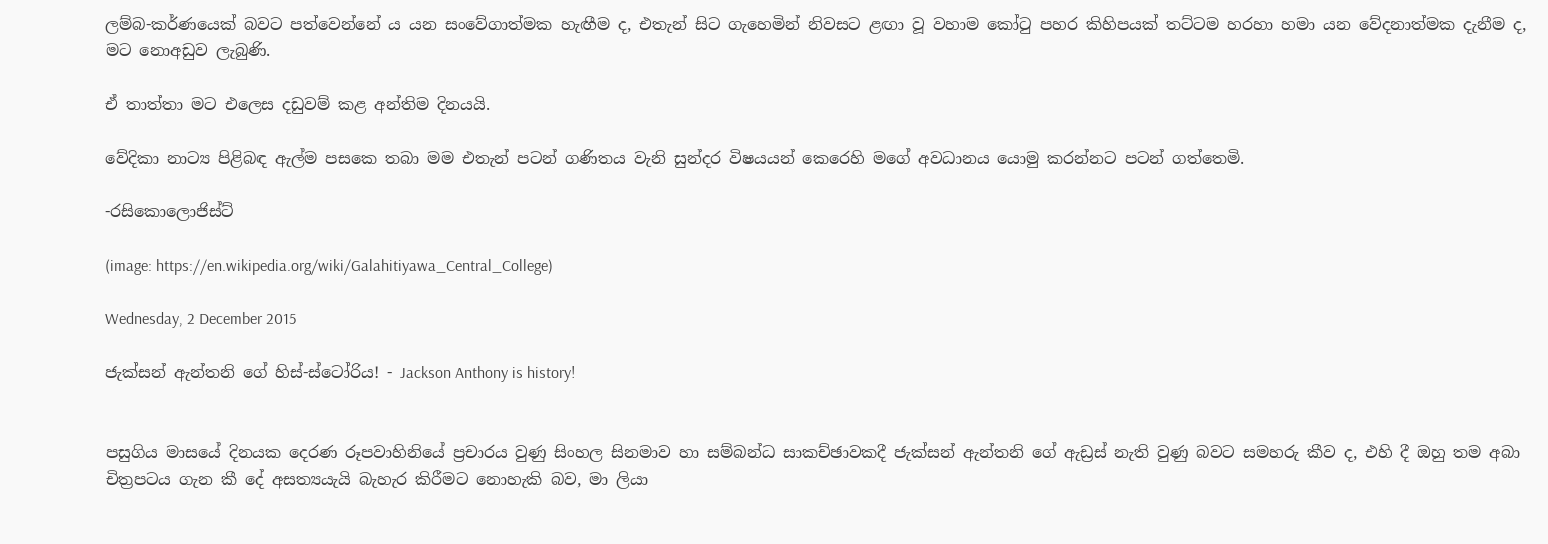ලම්බ-කර්ණයෙක් බවට පත්වෙන්නේ ය යන සංවේගාත්මක හැඟීම ද, එතැන් සිට ගැහෙමින් නිවසට ළඟා වූ වහාම කෝටු පහර කිහිපයක් තට්ටම හරහා හමා යන වේදනාත්මක දැනීම ද, මට නොඅඩුව ලැබුණි.

ඒ තාත්තා මට එලෙස දඩුවම් කළ අන්තිම දිනයයි.

වේදිකා නාට්‍ය පිළිබඳ ඇල්ම පසකෙ තබා මම එතැන් පටන් ගණිතය වැනි සුන්දර විෂයයන් කෙරෙහි මගේ අවධානය යොමු කරන්නට පටන් ගත්තෙමි.

-රසිකොලොජිස්ට්

(image: https://en.wikipedia.org/wiki/Galahitiyawa_Central_College)

Wednesday, 2 December 2015

ජැක්සන් ඇන්තනි ගේ හිස්-ස්ටෝරිය! - Jackson Anthony is history!


පසුගිය මාසයේ දිනයක දෙරණ රූපවාහිනියේ ප්‍රචාරය වුණු සිංහල සිනමාව හා සම්බන්ධ සාකච්ඡාවකදී ජැක්සන් ඇන්තනි ගේ ඇඩ්‍රස් නැති වුණු බවට සමහරු කීව ද, එහි දී ඔහු තම අබා චිත්‍රපටය ගැන කී දේ අසත්‍යයැයි බැහැර කිරීමට නොහැකි බව, මා ලියා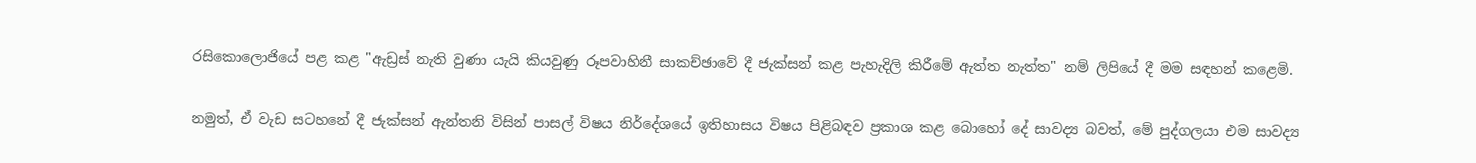රසිකොලොජියේ පළ කළ "ඇඩ්‍රස් නැති වුණා යැයි කියවුණු රූපවාහිනී සාකච්ඡාවේ දී ජැක්සන් කළ පැහැදිලි කිරීමේ ඇත්ත නැත්ත" නම් ලිපියේ දී මම සඳහන් කළෙමි.

නමුත්, ඒ වැඩ සටහනේ දී ජැක්සන් ඇන්තනි විසින් පාසල් විෂය නිර්දේශයේ ඉතිහාසය විෂය පිළිබඳව ප්‍රකාශ කළ බොහෝ දේ සාවද්‍ය බවත්, මේ පුද්ගලයා එම සාවද්‍ය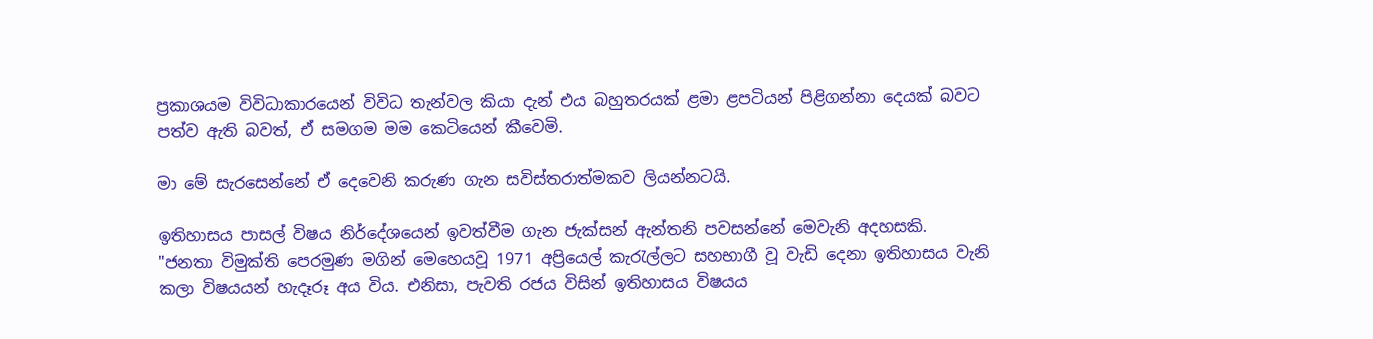ප්‍රකාශයම විවිධාකාරයෙන් විවිධ තැන්වල කියා දැන් එය බහුතරයක් ළමා ළපටියන් පිළිගන්නා දෙයක් බවට පත්ව ඇති බවත්, ඒ සමගම මම කෙටියෙන් කීවෙමි.

මා මේ සැරසෙන්නේ ඒ දෙවෙනි කරුණ ගැන සවිස්තරාත්මකව ලියන්නටයි.

ඉතිහාසය පාසල් විෂය නිර්දේශයෙන් ඉවත්වීම ගැන ජැක්සන් ඇන්තනි පවසන්නේ මෙවැනි අදහසකි.
"ජනතා විමුක්ති පෙරමුණ මගින් මෙහෙයවූ 1971 අප්‍රියෙල් කැරැල්ලට සහභාගී වූ වැඩි දෙනා ඉතිහාසය වැනි කලා විෂයයන් හැදෑරූ අය විය. එනිසා, පැවති රජය විසින් ඉතිහාසය විෂයය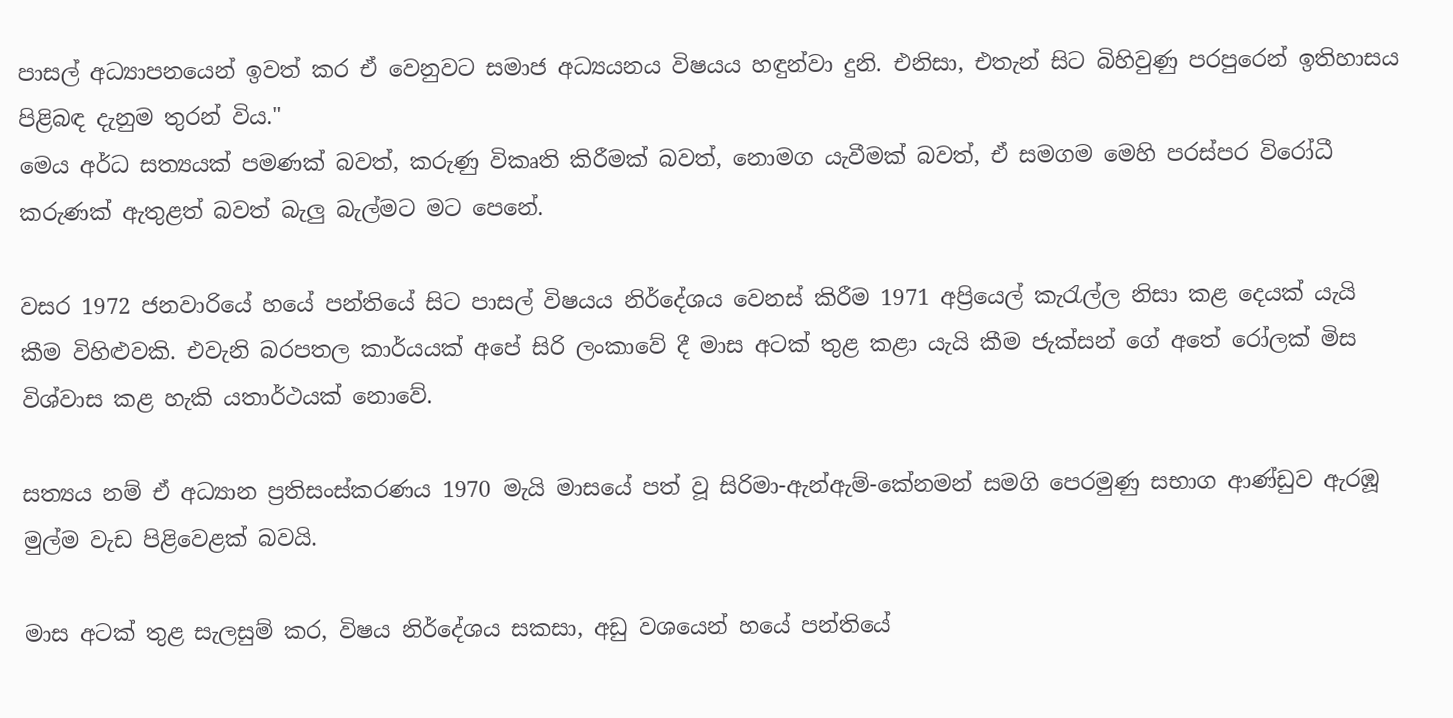පාසල් අධ්‍යාපනයෙන් ඉවත් කර ඒ වෙනුවට සමාජ අධ්‍යයනය විෂයය හඳුන්වා දුනි. එනිසා, එතැන් සිට බිහිවුණු පරපුරෙන් ඉතිහාසය පිළිබඳ දැනුම තුරන් විය."
මෙය අර්ධ සත්‍යයක් පමණක් බවත්, කරුණු විකෘති කිරීමක් බවත්, නොමග යැවීමක් බවත්, ඒ සමගම මෙහි පරස්පර විරෝධී කරුණක් ඇතුළත් බවත් බැලු බැල්මට මට පෙනේ.

වසර 1972 ජනවාරියේ හයේ පන්තියේ සිට පාසල් විෂයය නිර්දේශය වෙනස් කිරීම 1971 අප්‍රියෙල් කැරැල්ල නිසා කළ දෙයක් යැයි කීම විහිළුවකි. එවැනි බරපතල කාර්යයක් අපේ සිරි ලංකාවේ දී මාස අටක් තුළ කළා යැයි කීම ජැක්සන් ගේ අතේ රෝලක් මිස විශ්වාස කළ හැකි යතාර්ථයක් නොවේ.

සත්‍යය නම් ඒ අධ්‍යාන ප්‍රතිසංස්කරණය 1970 මැයි මාසයේ පත් වූ සිරිමා-ඇන්ඇම්-කේනමන් සමගි පෙරමුණු සභාග ආණ්ඩුව ඇරඹූ මුල්ම වැඩ පිළිවෙළක් බවයි.

මාස අටක් තුළ සැලසුම් කර, විෂය නිර්දේශය සකසා, අඩු වශයෙන් හයේ පන්තියේ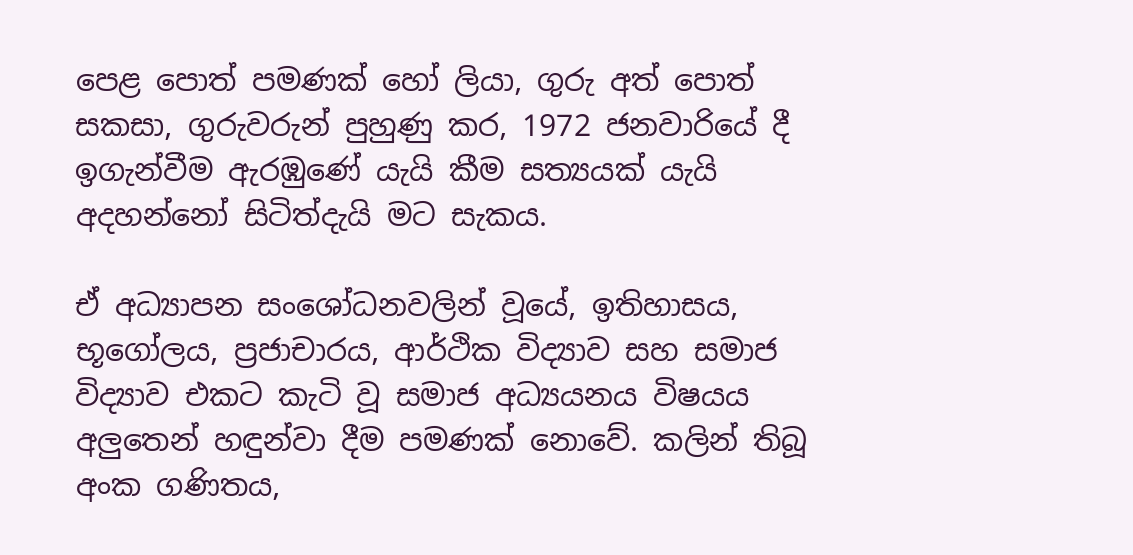පෙළ පොත් පමණක් හෝ ලියා, ගුරු අත් පොත් සකසා, ගුරුවරුන් පුහුණු කර, 1972 ජනවාරියේ දී ඉගැන්වීම ඇරඹුණේ යැයි කීම සත්‍යයක් යැයි අදහන්නෝ සිටිත්දැයි මට සැකය.

ඒ අධ්‍යාපන සංශෝධනවලින් වූයේ, ඉතිහාසය, භූගෝලය, ප්‍රජාචාරය, ආර්ථික විද්‍යාව සහ සමාජ විද්‍යාව එකට කැටි වූ සමාජ අධ්‍යයනය විෂයය අලුතෙන් හඳුන්වා දීම පමණක් නොවේ. කලින් තිබූ අංක ගණිතය,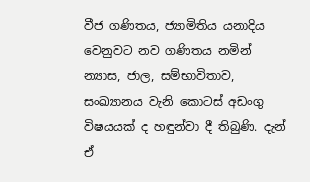වීජ ගණිතය, ජ්‍යාමිතිය යනාදිය වෙනුවට නව ගණිතය නමින් න්‍යාස, ජාල, සම්භාවිතාව, සංඛ්‍යානය වැනි කොටස් අඩංගු විෂයයක් ද හඳුන්වා දී තිබුණි. දැන් ඒ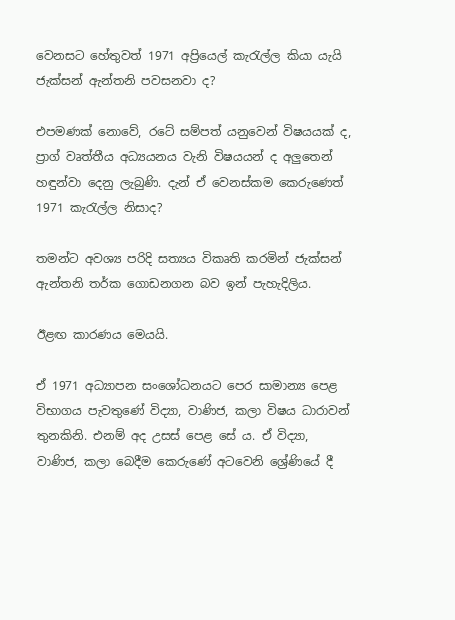වෙනසට හේතුවත් 1971 අප්‍රියෙල් කැරැල්ල කියා යැයි ජැක්සන් ඇන්තනි පවසනවා ද?

එපමණක් නොවේ, රටේ සම්පත් යනුවෙන් විෂයයක් ද, ප්‍රාග් වෘත්තීය අධ්‍යයනය වැනි විෂයයන් ද අලුතෙන් හඳුන්වා දෙනු ලැබුණි. දැන් ඒ වෙනස්කම කෙරුණෙත් 1971 කැරැල්ල නිසාද?

තමන්ට අවශ්‍ය පරිදි සත්‍යය විකෘති කරමින් ජැක්සන් ඇන්තනි තර්ක ගොඩනගන බව ඉන් පැහැදිලිය.

ඊළඟ කාරණය මෙයයි.

ඒ 1971 අධ්‍යාපන සංශෝධනයට පෙර සාමාන්‍ය පෙළ විභාගය පැවතුණේ විද්‍යා, වාණිජ, කලා විෂය ධාරාවන් තුනකිනි. එනම් අද උසස් පෙළ සේ ය. ඒ විද්‍යා, වාණිජ, කලා බෙදීම කෙරුණේ අටවෙනි ශ්‍රේණියේ දී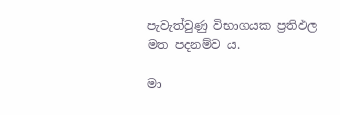පැවැත්වුණු විභාගයක ප්‍රතිඵල මත පදනම්ව ය.

මා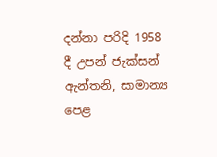දන්නා පරිදි 1958 දී උපන් ජැක්සන් ඇන්තනි, සාමාන්‍ය පෙළ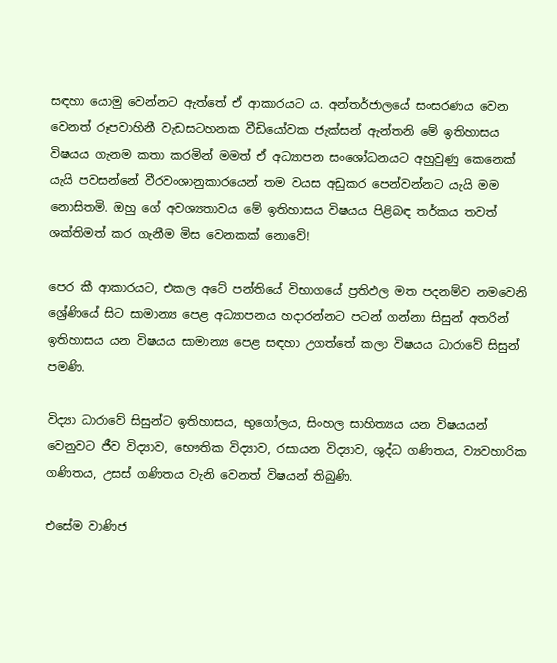සඳහා යොමු වෙන්නට ඇත්තේ ඒ ආකාරයට ය. අන්තර්ජාලයේ සංසරණය වෙන වෙනත් රූපවාහිනී වැඩසටහනක වීඩියෝවක ජැක්සන් ඇන්තනි මේ ඉතිහාසය විෂයය ගැනම කතා කරමින් මමත් ඒ අධ්‍යාපන සංශෝධනයට අහුවුණු කෙනෙක් යැයි පවසන්නේ වීරවංශානුකාරයෙන් තම වයස අඩුකර පෙන්වන්නට යැයි මම නොසිතමි. ඔහු ගේ අවශ්‍යතාවය මේ ඉතිහාසය විෂයය පිළිබඳ තර්කය තවත් ශක්තිමත් කර ගැනීම මිස වෙනකක් නොවේ!

පෙර කී ආකාරයට, එකල අටේ පන්තියේ විභාගයේ ප්‍රතිඵල මත පදනම්ව නමවෙනි ශ්‍රේණියේ සිට සාමාන්‍ය පෙළ අධ්‍යාපනය හදාරන්නට පටන් ගන්නා සිසුන් අතරින් ඉතිහාසය යන විෂයය සාමාන්‍ය පෙළ සඳහා උගත්තේ කලා විෂයය ධාරාවේ සිසුන් පමණි.

විද්‍යා ධාරාවේ සිසුන්ට ඉතිහාසය, භුගෝලය, සිංහල සාහිත්‍යය යන විෂයයන් වෙනුවට ජීව විද්‍යාව, භෞතික විද්‍යාව, රසායන විද්‍යාව, ශුද්ධ ගණිතය, ව්‍යවහාරික ගණිතය, උසස් ගණිතය වැනි වෙනත් විෂයන් තිබුණි.

එසේම වාණිජ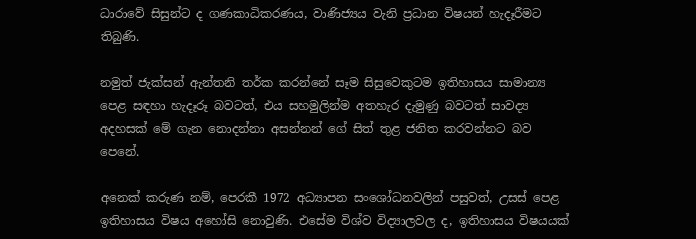ධාරාවේ සිසුන්ට ද ගණකාධිකරණය, වාණිජ්‍යය වැනි ප්‍රධාන විෂයන් හැදෑරීමට තිබුණි.

නමුත් ජැක්සන් ඇන්තනි තර්ක කරන්නේ සෑම සිසුවෙකුටම ඉතිහාසය සාමාන්‍ය පෙළ සඳහා හැදෑරූ බවටත්, එය සහමුලින්ම අතහැර දැමුණු බවටත් සාවද්‍ය අදහසක් මේ ගැන නොදන්නා අසන්නන් ගේ සිත් තුළ ජනිත කරවන්නට බව පෙනේ.

අනෙක් කරුණ නම්, පෙරකී 1972 අධ්‍යාපන සංශෝධනවලින් පසුවත්, උසස් පෙළ ඉතිහාසය විෂය අහෝසි නොවුණි. එසේම විශ්ව විද්‍යාලවල ද, ඉතිහාසය විෂයයක්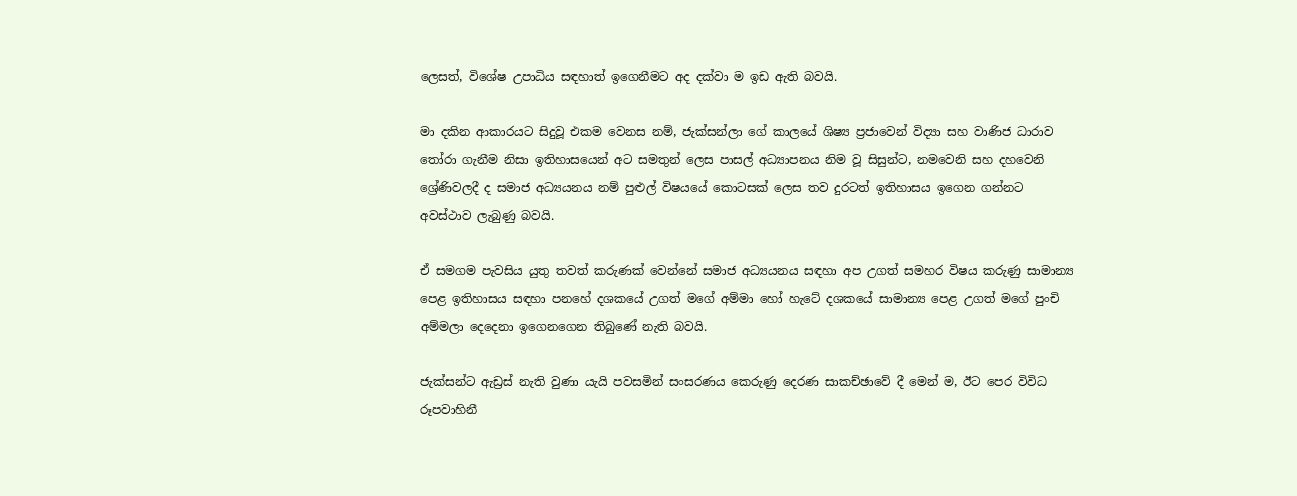ලෙසත්, විශේෂ උපාධිය සඳහාත් ඉගෙනීමට අද දක්වා ම ඉඩ ඇති බවයි.

මා දකින ආකාරයට සිදුවූ එකම වෙනස නම්, ජැක්සන්ලා ගේ කාලයේ ශිෂ්‍ය ප්‍රජාවෙන් විද්‍යා සහ වාණිජ ධාරාව තෝරා ගැනීම නිසා ඉතිහාසයෙන් අට සමතුන් ලෙස පාසල් අධ්‍යාපනය නිම වූ සිසුන්ට, නමවෙනි සහ දහවෙනි ශ්‍රේණිවලදී ද සමාජ අධ්‍යයනය නම් පුළුල් විෂයයේ කොටසක් ලෙස තව දුරටත් ඉතිහාසය ඉගෙන ගන්නට අවස්ථාව ලැබුණු බවයි.

ඒ සමගම පැවසිය යුතු තවත් කරුණක් වෙන්නේ සමාජ අධ්‍යයනය සඳහා අප උගත් සමහර විෂය කරුණු සාමාන්‍ය පෙළ ඉතිහාසය සඳහා පනහේ දශකයේ උගත් මගේ අම්මා හෝ හැටේ දශකයේ සාමාන්‍ය පෙළ උගත් මගේ පුංචි අම්මලා දෙදෙනා ඉගෙනගෙන තිබුණේ නැති බවයි.

ජැක්සන්ට ඇඩ්‍රස් නැති වුණා යැයි පවසමින් සංසරණය කෙරුණු දෙරණ සාකච්ඡාවේ දී මෙන් ම, ඊට පෙර විවිධ රූපවාහිනී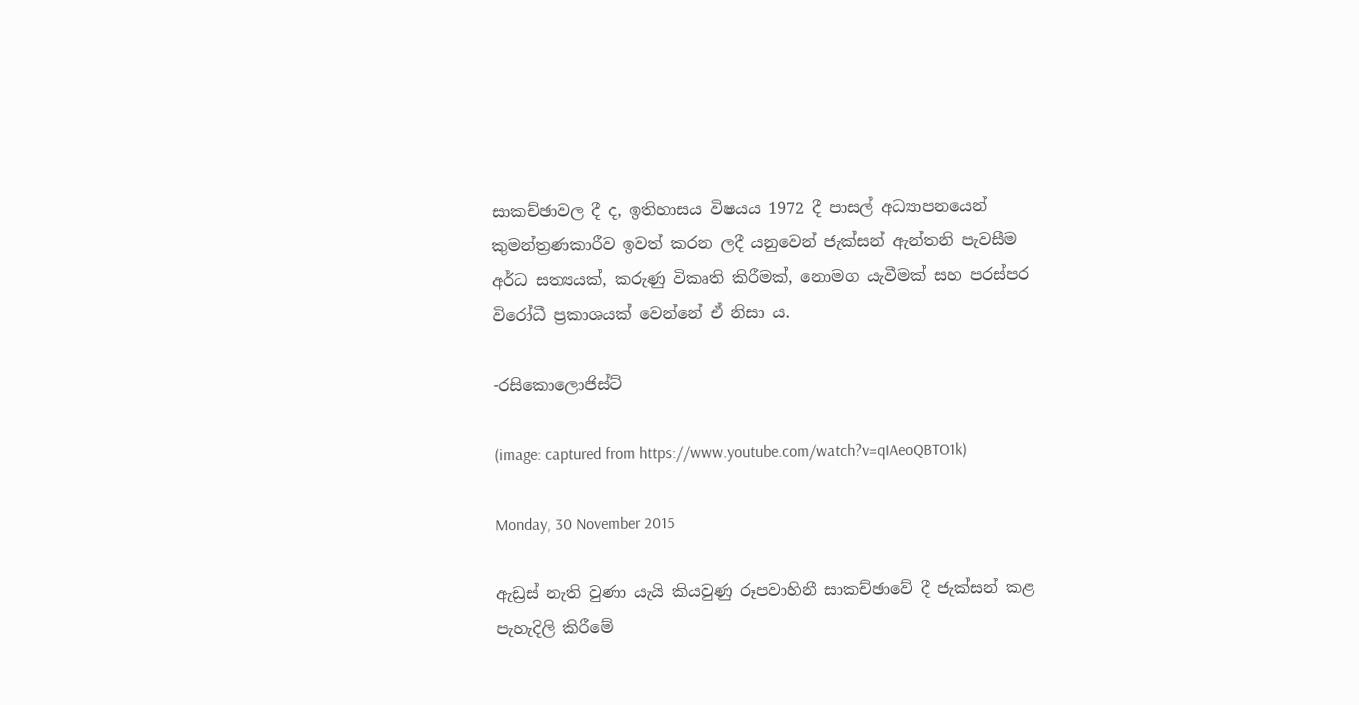සාකච්ඡාවල දී ද, ඉතිහාසය විෂයය 1972 දී පාසල් අධ්‍යාපනයෙන් කුමන්ත්‍රණකාරීව ඉවත් කරන ලදී යනුවෙන් ජැක්සන් ඇන්තනි පැවසීම අර්ධ සත්‍යයක්, කරුණු විකෘති කිරීමක්, නොමග යැවීමක් සහ පරස්පර විරෝධී ප්‍රකාශයක් වෙන්නේ ඒ නිසා ය.

-රසිකොලොජිස්ට්

(image: captured from https://www.youtube.com/watch?v=qIAeoQBTO1k)

Monday, 30 November 2015

ඇඩ්‍රස් නැති වුණා යැයි කියවුණු රූපවාහිනී සාකච්ඡාවේ දී ජැක්සන් කළ පැහැදිලි කිරීමේ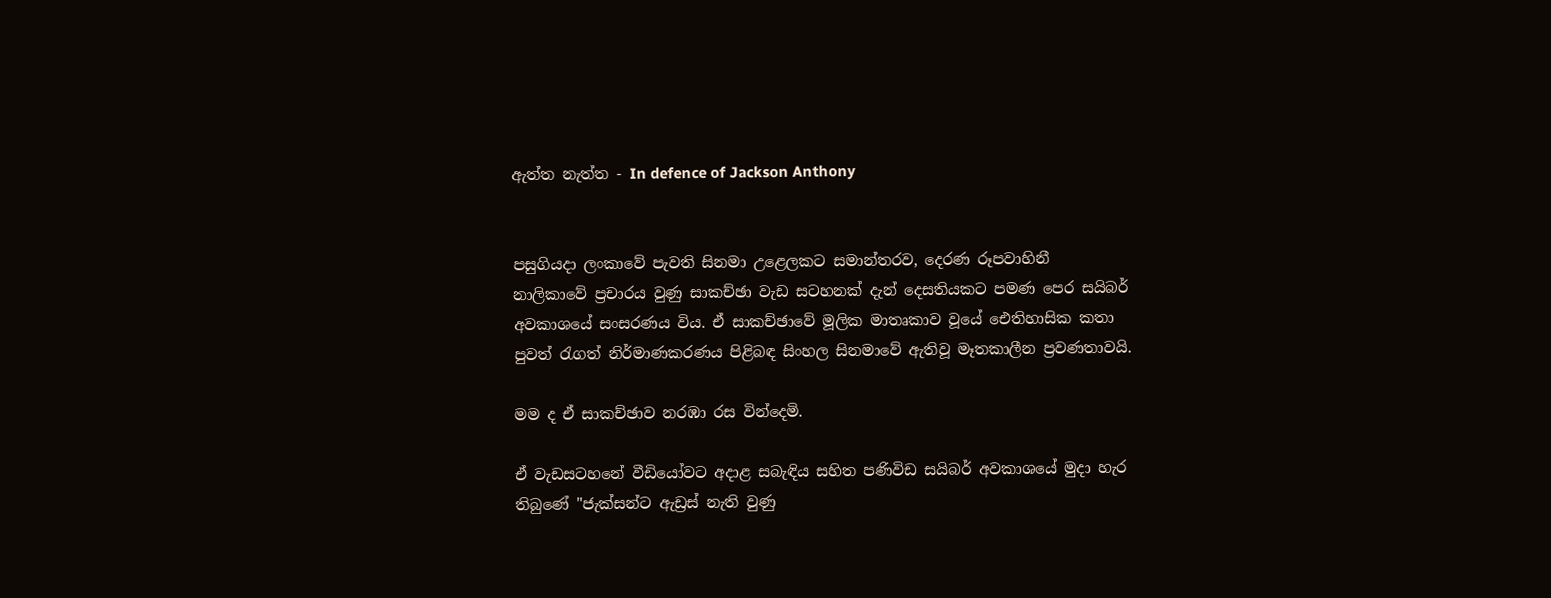ඇත්ත නැත්ත - In defence of Jackson Anthony


පසුගියදා ලංකාවේ පැවති සිනමා උළෙලකට සමාන්තරව, දෙරණ රූපවාහිනී නාලිකාවේ ප්‍රචාරය වුණු සාකච්ඡා වැඩ සටහනක් දැන් දෙසතියකට පමණ පෙර සයිබර් අවකාශයේ සංසරණය විය. ඒ සාකච්ඡාවේ මූලික මාතෘකාව වූයේ ඓතිහාසික කතා පුවත් රැගත් නිර්මාණකරණය පිළිබඳ සිංහල සිනමාවේ ඇතිවූ මෑතකාලීන ප්‍රවණතාවයි.

මම ද ඒ සාකච්ඡාව නරඹා රස වින්දෙමි.

ඒ වැඩසටහනේ වීඩියෝවට අදාළ සබැඳිය සහිත පණිවිඩ සයිබර් අවකාශයේ මුදා හැර තිබුණේ "ජැක්සන්ට ඇඩ්‍රස් නැති වුණු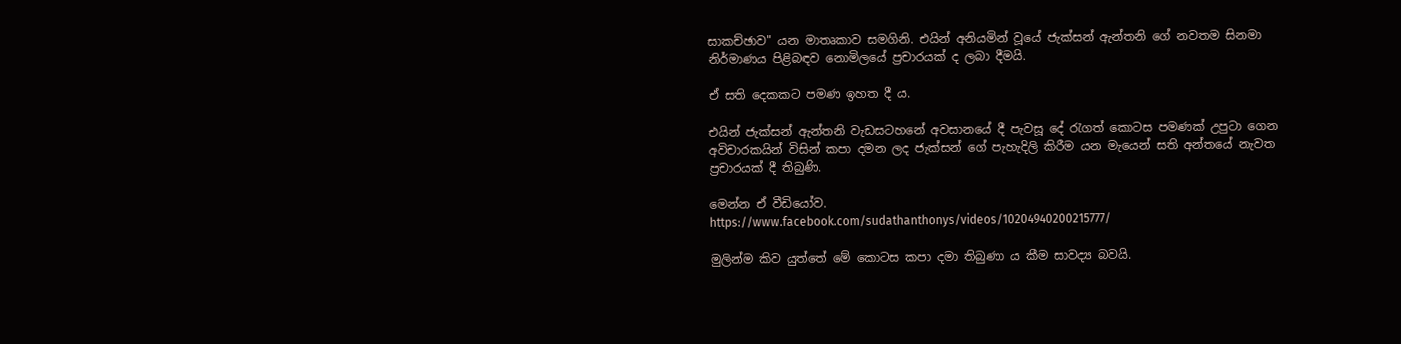සාකච්ඡාව" යන මාතෘකාව සමගිනි. එයින් අනියමින් වූයේ ජැක්සන් ඇන්තනි ගේ නවතම සිනමා නිර්මාණය පිළිබඳව නොමිලයේ ප්‍රචාරයක් ද ලබා දීමයි.

ඒ සති දෙකකට පමණ ඉහත දී ය.

එයින් ජැක්සන් ඇන්තනි වැඩසටහනේ අවසානයේ දී පැවසූ දේ රැගත් කොටස පමණක් උපුටා ගෙන අවිචාරකයින් විසින් කපා දමන ලද ජැක්සන් ගේ පැහැදිලි කිරීම යන මැයෙන් සති අන්තයේ නැවත ප්‍රචාරයක් දී තිබුණි.

මෙන්න ඒ වීඩියෝව.
https://www.facebook.com/sudathanthonys/videos/10204940200215777/

මුලින්ම කිව යුත්තේ මේ කොටස කපා දමා තිබුණා ය කීම සාවද්‍ය බවයි.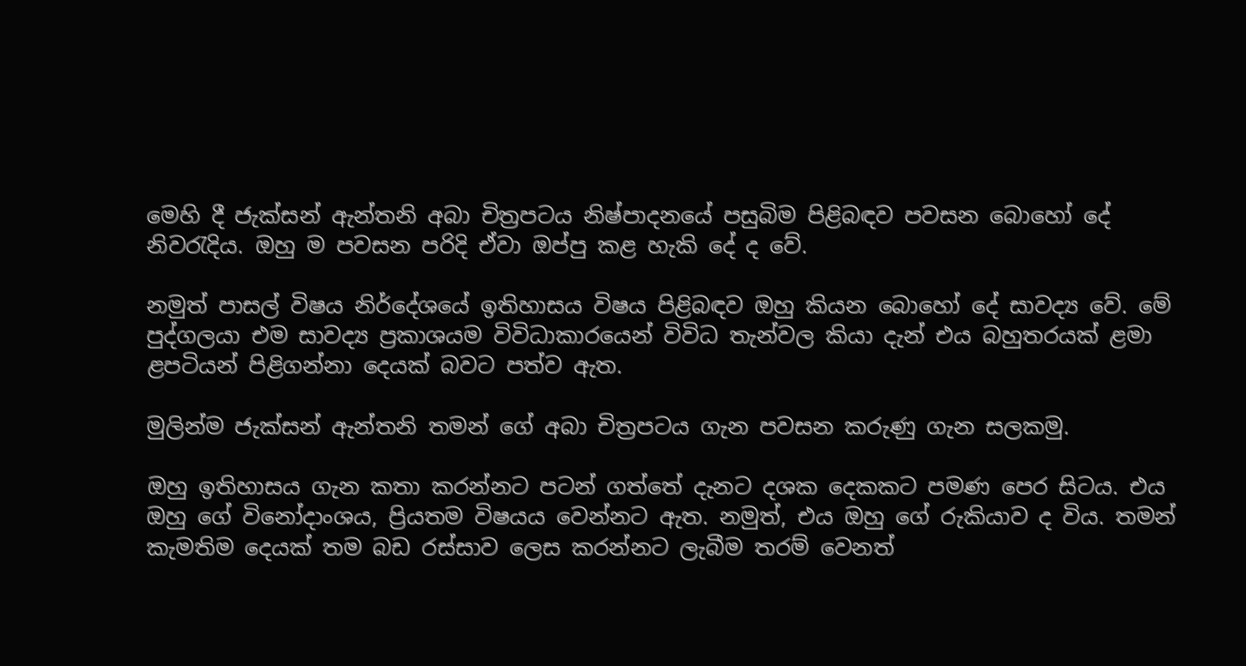මෙහි දී ජැක්සන් ඇන්තනි අබා චිත්‍රපටය නිෂ්පාදනයේ පසුබිම පිළිබඳව පවසන බොහෝ දේ නිවරැදිය. ඔහු ම පවසන පරිදි ඒවා ඔප්පු කළ හැකි දේ ද වේ.

නමුත් පාසල් විෂය නිර්දේශයේ ඉතිහාසය විෂය පිළිබඳව ඔහු කියන බොහෝ දේ සාවද්‍ය වේ. මේ පුද්ගලයා එම සාවද්‍ය ප්‍රකාශයම විවිධාකාරයෙන් විවිධ තැන්වල කියා දැන් එය බහුතරයක් ළමා ළපටියන් පිළිගන්නා දෙයක් බවට පත්ව ඇත.

මුලින්ම ජැක්සන් ඇන්තනි තමන් ගේ අබා චිත්‍රපටය ගැන පවසන කරුණු ගැන සලකමු.

ඔහු ඉතිහාසය ගැන කතා කරන්නට පටන් ගත්තේ දැනට දශක දෙකකට පමණ පෙර සිටය. එය ඔහු ගේ විනෝදාංශය, ප්‍රියතම විෂයය වෙන්නට ඇත. නමුත්, එය ඔහු ගේ රුකියාව ද විය. තමන් කැමතිම දෙයක් තම බඩ රස්සාව ලෙස කරන්නට ලැබීම තරම් වෙනත්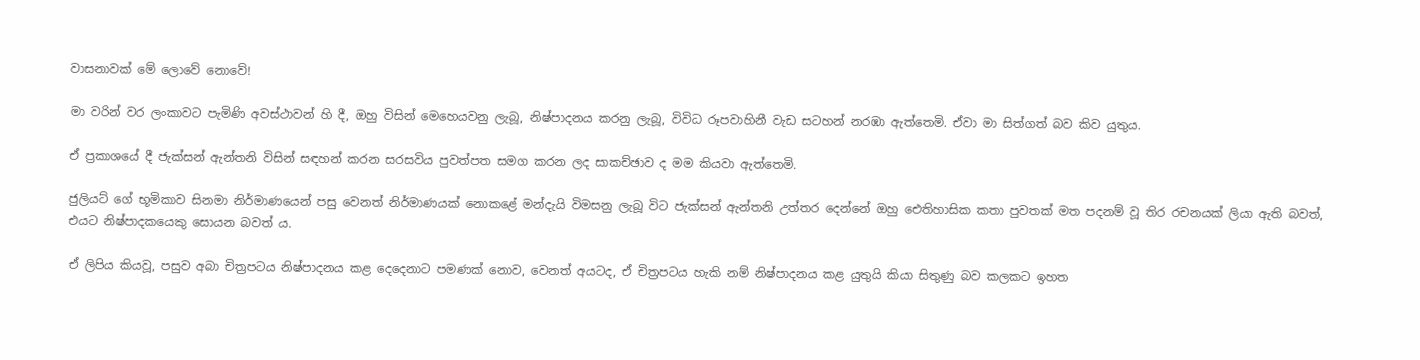වාසනාවක් මේ ලොවේ නොවේ!

මා වරින් වර ලංකාවට පැමිණි අවස්ථාවන් හි දී, ඔහු විසින් මෙහෙයවනු ලැබූ, නිෂ්පාදනය කරනු ලැබූ, විවිධ රූපවාහිනී වැඩ සටහන් නරඹා ඇත්තෙමි. ඒවා මා සිත්ගත් බව කිව යුතුය.

ඒ ප්‍රකාශයේ දී ජැක්සන් ඇන්තනි විසින් සඳහන් කරන සරසවිය පුවත්පත සමග කරන ලද සාකච්ඡාව ද මම කියවා ඇත්තෙමි.

ජුලියට් ගේ භූමිකාව සිනමා නිර්මාණයෙන් පසු වෙනත් නිර්මාණයක් නොකළේ මන්දැයි විමසනු ලැබූ විට ජැක්සන් ඇන්තනි උත්තර දෙන්නේ ඔහු ඓතිහාසික කතා පුවතක් මත පදනම් වූ තිර රචනයක් ලියා ඇති බවත්, එයට නිෂ්පාදකයෙකු සොයන බවත් ය.

ඒ ලිපිය කියවූ, පසුව අබා චිත්‍රපටය නිෂ්පාදනය කළ දෙදෙනාට පමණක් නොව, වෙනත් අයටද, ඒ චිත්‍රපටය හැකි නම් නිෂ්පාදනය කළ යුතුයි කියා සිතුණු බව කලකට ඉහත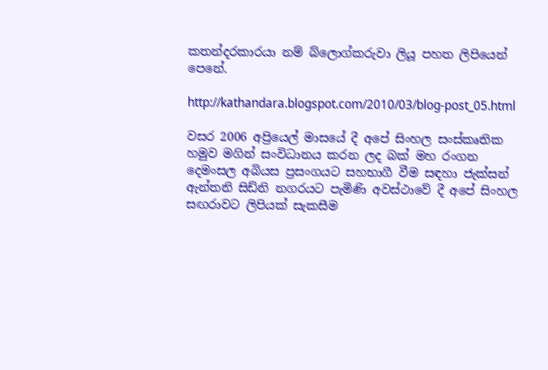කතන්දරකාරයා නම් බ්ලොග්කරුවා ලියූ පහත ලිපියෙන් පෙනේ.

http://kathandara.blogspot.com/2010/03/blog-post_05.html

වසර 2006 අප්‍රියෙල් මාසයේ දී අපේ සිංහල සංස්කෘතික හමුව මගින් සංවිධානය කරන ලද බක් මහ රංගන දෙමංසල අබියස ප්‍රසංගයට සහභාගී වීම සඳහා ජැක්සන් ඇන්තනි සිඩ්නි නගරයට පැමිණි අවස්ථාවේ දී අපේ සිංහල සඟරාවට ලිපියක් සැකසීම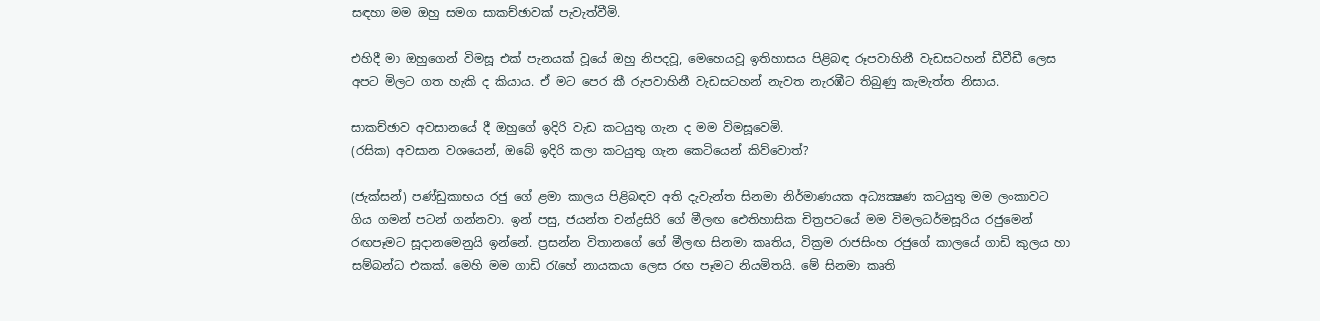සඳහා මම ඔහු සමග සාකච්ඡාවක් පැවැත්වීමි.

එහිදී මා ඔහුගෙන් විමසූ එක් පැනයක් වූයේ ඔහු නිපදවූ, මෙහෙයවූ ඉතිහාසය පිළිබඳ රූපවාහිනී වැඩසටහන් ඩීවීඩී ලෙස අපට මිලට ගත හැකි ද කියාය. ඒ මට පෙර කී රුපවාහිනී වැඩසටහන් නැවත නැරඹීට තිබුණු කැමැත්ත නිසාය.

සාකච්ඡාව අවසානයේ දී ඔහුගේ ඉදිරි වැඩ කටයුතු ගැන ද මම විමසූවෙමි.
(රසික) අවසාන වශයෙන්, ඔබේ ඉදිරි කලා කටයුතු ගැන කෙටියෙන් කිව්වොත්?

(ජැක්සන්) පණ්ඩුකාභය රජු ගේ ළමා කාලය පිළිබඳව අති දැවැන්ත සිනමා නිර්මාණයක අධ්‍යක්‍ෂණ කටයුතු මම ලංකාවට ගිය ගමන් පටන් ගන්නවා. ඉන් පසු, ජයන්ත චන්ද්‍රසිරි ගේ මීලඟ ඓතිහාසික චිත්‍රපටයේ මම විමලධර්මසූරිය රජුමෙන් රඟපෑමට සූදානමෙනුයි ඉන්නේ. ප්‍රසන්න විතානගේ ගේ මීලඟ සිනමා කෘතිය, වික්‍රම රාජසිංහ රජුගේ කාලයේ ගාඩි කුලය හා සම්බන්ධ එකක්. මෙහි මම ගාඩි රැහේ නායකයා ලෙස රඟ පෑමට නියමිතයි. මේ සිනමා කෘති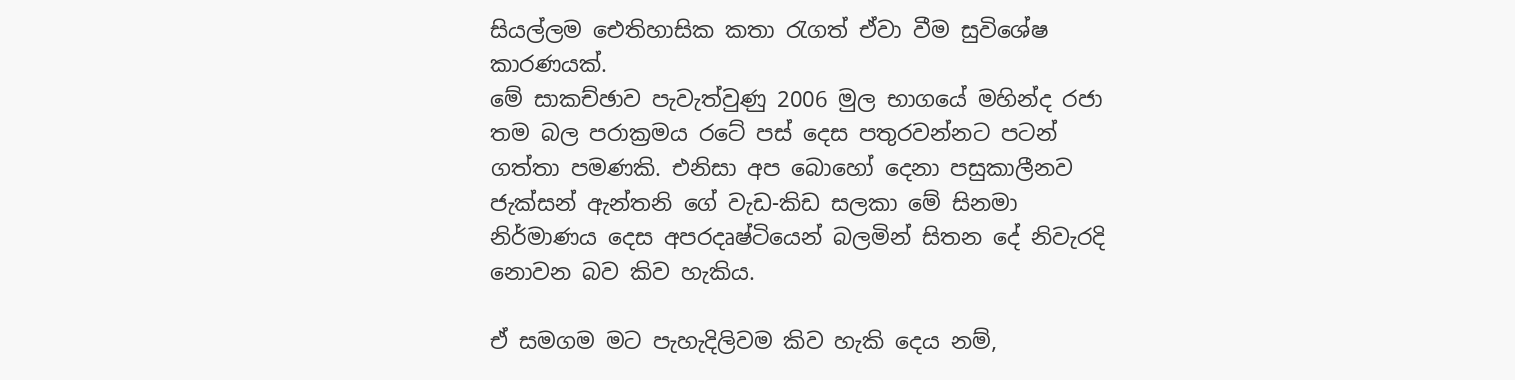සියල්ලම ඓතිහාසික කතා රැගත් ඒවා වීම සුවිශේෂ කාරණයක්.
මේ සාකච්ඡාව පැවැත්වුණු 2006 මුල භාගයේ මහින්ද රජා තම බල පරාක්‍රමය රටේ පස් දෙස පතුරවන්නට පටන් ගත්තා පමණකි. එනිසා අප බොහෝ දෙනා පසුකාලීනව ජැක්සන් ඇන්තනි ගේ වැඩ-කිඩ සලකා මේ සිනමා නිර්මාණය දෙස අපරදෘෂ්ටියෙන් බලමින් සිතන දේ නිවැරදි නොවන බව කිව හැකිය.

ඒ සමගම මට පැහැදිලිවම කිව හැකි දෙය නම්,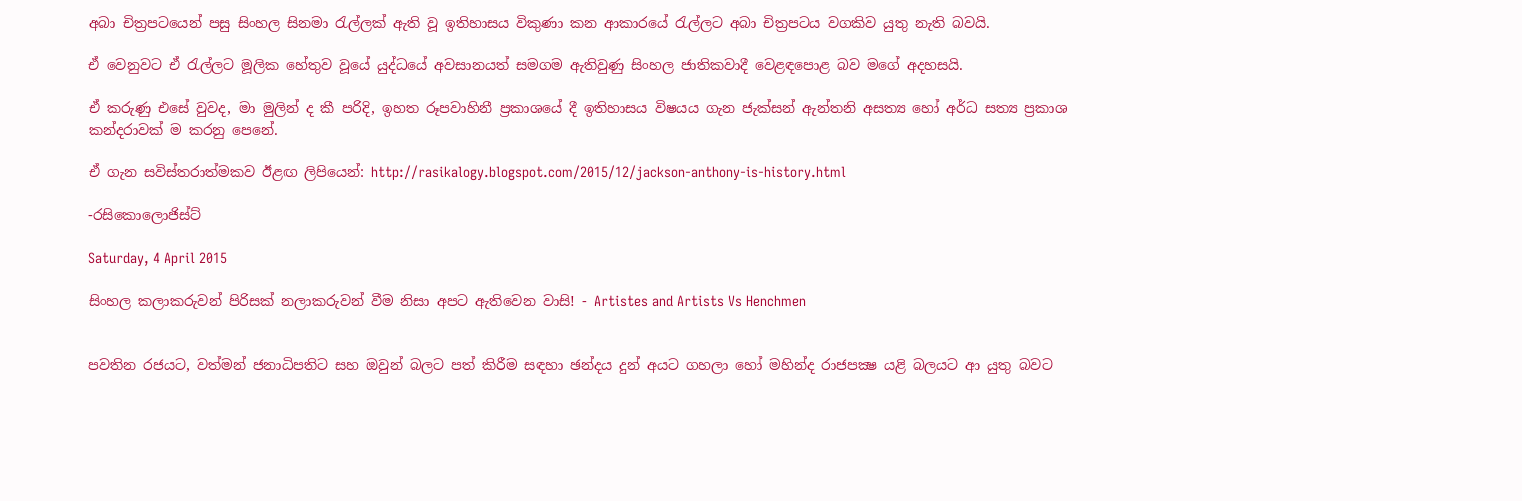අබා චිත්‍රපටයෙන් පසු සිංහල සිනමා රැල්ලක් ඇති වූ ඉතිහාසය විකුණා කන ආකාරයේ රැල්ලට අබා චිත්‍රපටය වගකිව යුතු නැති බවයි.

ඒ වෙනුවට ඒ රැල්ලට මූලික හේතුව වූයේ යුද්ධයේ අවසානයත් සමගම ඇතිවුණු සිංහල ජාතිකවාදී වෙළඳපොළ බව මගේ අදහසයි.

ඒ කරුණු එසේ වුවද, මා මුලින් ද කී පරිදි, ඉහත රූපවාහිනී ප්‍රකාශයේ දී ඉතිහාසය විෂයය ගැන ජැක්සන් ඇන්තනි අසත්‍ය හෝ අර්ධ සත්‍ය ප්‍රකාශ කන්දරාවක් ම කරනු පෙනේ.

ඒ ගැන සවිස්තරාත්මකව ඊළඟ ලිපියෙන්: http://rasikalogy.blogspot.com/2015/12/jackson-anthony-is-history.html

-රසිකොලොජිස්ට්

Saturday, 4 April 2015

සිංහල කලාකරුවන් පිරිසක් නලාකරුවන් වීම නිසා අපට ඇතිවෙන වාසි! - Artistes and Artists Vs Henchmen


පවතින රජයට, වත්මන් ජනාධිපතිට සහ ඔවුන් බලට පත් කිරීම සඳහා ඡන්දය දුන් අයට ගහලා හෝ මහින්ද රාජපක්‍ෂ යළි බලයට ආ යුතු බවට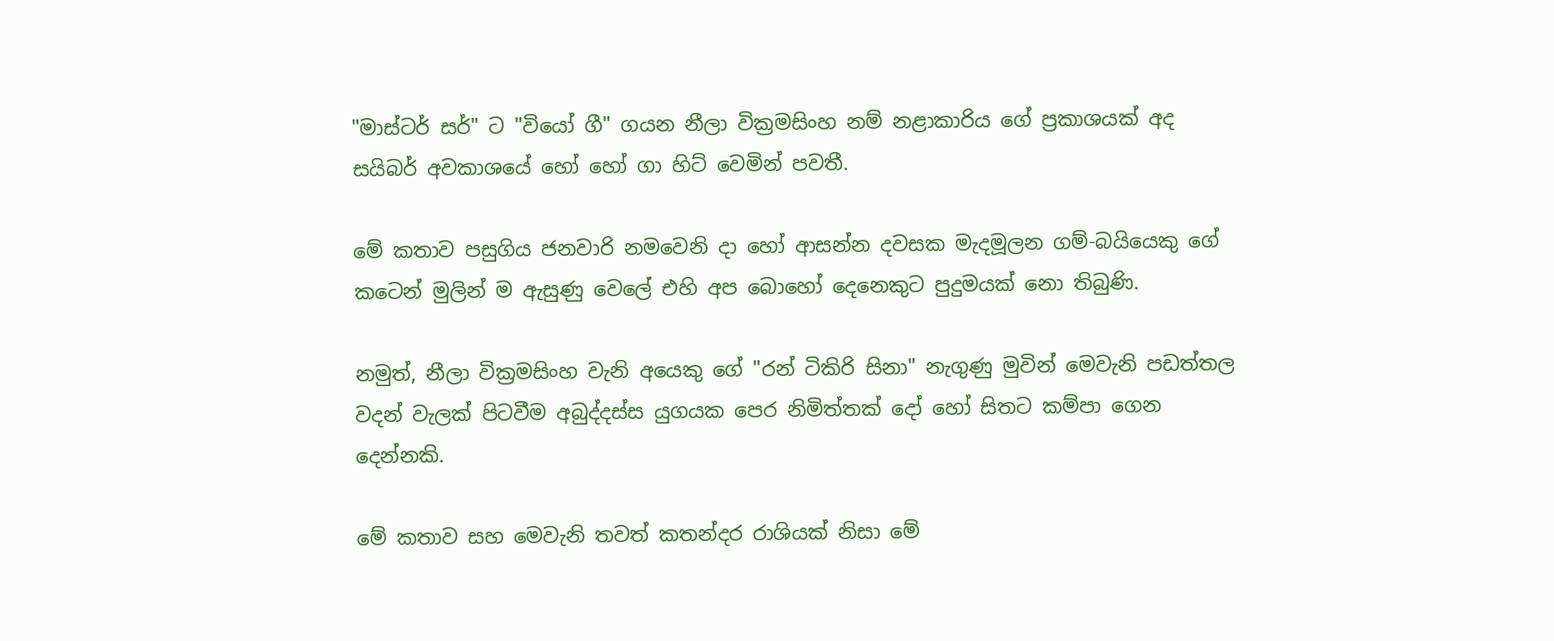"මාස්ටර් සර්" ට "වියෝ ගී" ගයන නීලා වික්‍රමසිංහ නම් නළාකාරිය ගේ ප්‍රකාශයක් අද සයිබර් අවකාශයේ හෝ හෝ ගා හිට් වෙමින් පවතී.

මේ කතාව පසුගිය ජනවාරි නමවෙනි දා හෝ ආසන්න දවසක මැදමූලන ගම්-බයියෙකු ගේ කටෙන් මුලින් ම ඇසුණු වෙලේ එහි අප බොහෝ දෙනෙකුට පුදුමයක් නො තිබුණි.

නමුත්, නීලා වික්‍රමසිංහ වැනි අයෙකු ගේ "රන් ටිකිරි සිනා" නැගුණු මුවින් මෙවැනි පඩත්තල වදන් වැලක් පිටවීම අබුද්දස්ස යුගයක පෙර නිමිත්තක් දෝ හෝ සිතට කම්පා ගෙන දෙන්නකි.

මේ කතාව සහ මෙවැනි තවත් කතන්දර රාශියක් නිසා මේ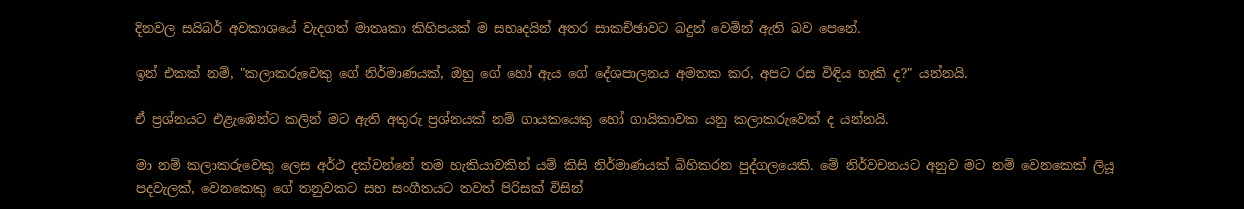දිනවල සයිබර් අවකාශයේ වැදගත් මාතෘකා කිහිපයක් ම සහෘදයින් අතර සාකච්ඡාවට බදුන් වෙමින් ඇති බව පෙනේ.

ඉන් එකක් නම්, "කලාකරුවෙකු ගේ නිර්මාණයක්, ඔහු ගේ හෝ ඇය ගේ දේශපාලනය අමතක කර, අපට රස විඳිය හැකි ද?" යන්නයි.

ඒ ප්‍රශ්නයට එළැඹෙන්ට කලින් මට ඇති අතුරු ප්‍රශ්නයක් නම් ගායකයෙකු හෝ ගායිකාවක යනු කලාකරුවෙක් ද යන්නයි.

මා නම් කලාකරුවෙකු ලෙස අර්ථ දක්වන්නේ තම හැකියාවකින් යම් කිසි නිර්මාණයක් බිහිකරන පුද්ගලයෙකි. මේ නිර්වචනයට අනුව මට නම් වෙනකෙක් ලියූ පදවැලක්, වෙනකෙකු ගේ තනුවකට සහ සංගීතයට තවත් පිරිසක් විසින්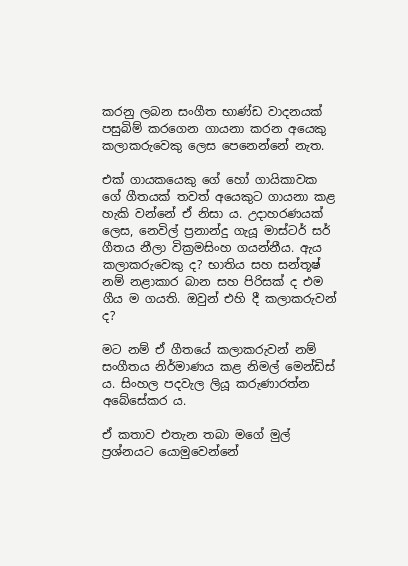කරනු ලබන සංගීත භාණ්ඩ වාදනයක් පසුබිම් කරගෙන ගායනා කරන අයෙකු කලාකරුවෙකු ලෙස පෙනෙන්නේ නැත.

එක් ගායකයෙකු ගේ හෝ ගායිකාවක ගේ ගීතයක් තවත් අයෙකුට ගායනා කළ හැකි වන්නේ ඒ නිසා ය. උදාහරණයක් ලෙස, නෙවිල් ප්‍රනාන්දු ගැයූ මාස්ටර් සර් ගීතය නීලා වික්‍රමසිංහ ගයන්නීය. ඇය කලාකරුවෙකු ද? භාතිය සහ සන්තූෂ් නම් නළාකාර බාන සහ පිරිසක් ද එම ගීය ම ගයති. ඔවුන් එහි දී කලාකරුවන් ද?

මට නම් ඒ ගීතයේ කලාකරුවන් නම් සංගීතය නිර්මාණය කළ නිමල් මෙන්ඩිස් ය. සිංහල පදවැල ලියූ කරුණාරත්න අබේසේකර ය.

ඒ කතාව එතැන තබා මගේ මුල් ප්‍රශ්නයට යොමුවෙන්නේ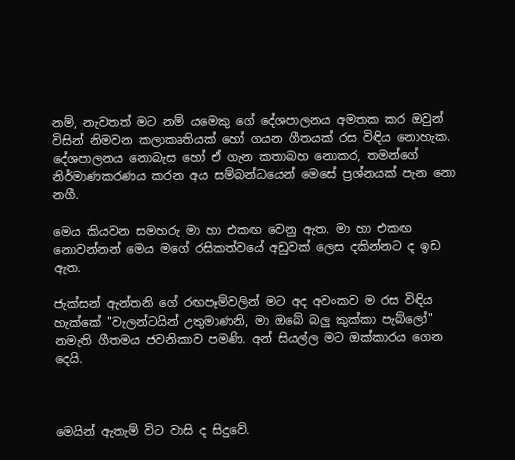නම්, නැවතත් මට නම් යමෙකු ගේ දේශපාලනය අමතක කර ඔවුන් විසින් නිමවන කලාකෘතියක් හෝ ගයන ගීතයක් රස විඳිය නොහැක. දේශපාලනය නොබැස හෝ ඒ ගැන කතාබහ නොකර, තමන්ගේ නිර්මාණකරණය කරන අය සම්බන්ධයෙන් මෙසේ ප්‍රශ්නයක් පැන නො නගී.

මෙය කියවන සමහරු මා හා එකඟ වෙනු ඇත. මා හා එකඟ නොවන්නන් මෙය මගේ රසිකත්වයේ අඩුවක් ලෙස දකින්නට ද ඉඩ ඇත.

ජැක්සන් ඇන්තනි ගේ රඟපෑම්වලින් මට අද අවංකව ම රස විඳිය හැක්කේ "වැලන්ටයින් උතුමාණනි, මා ඔබේ බලු කුක්කා පැබ්ලෝ" නමැති ගීතමය ජවනිකාව පමණි. අන් සියල්ල මට ඔක්කාරය ගෙන දෙයි.



මෙයින් ඇතැම් විට වාසි ද සිදුවේ.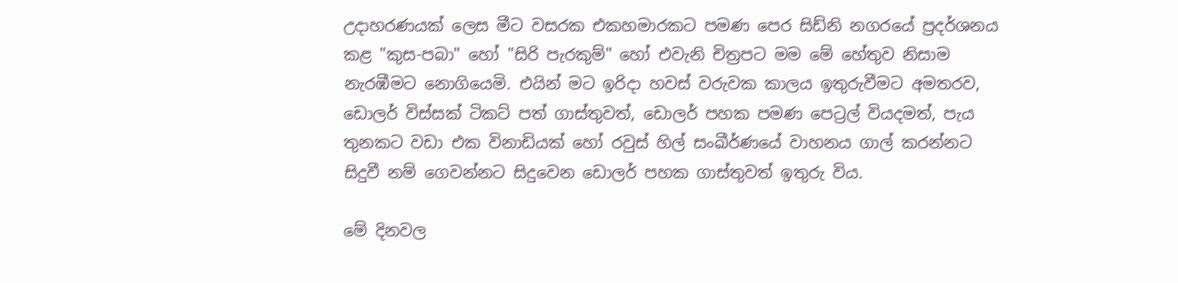උදාහරණයක් ලෙස මීට වසරක එකහමාරකට පමණ පෙර සිඩ්නි නගරයේ ප්‍රදර්ශනය කළ "කුස-පබා" හෝ "සිරි පැරකුම්" හෝ එවැනි චිත්‍රපට මම මේ හේතුව නිසාම නැරඹීමට නොගියෙමි. එයින් මට ඉරිදා හවස් වරුවක කාලය ඉතුරුවීමට අමතරව, ඩොලර් විස්සක් ටිකට් පත් ගාස්තුවත්, ඩොලර් පහක පමණ පෙට්‍රල් වියදමත්, පැය තුනකට වඩා එක විනාඩියක් හෝ රවුස් හිල් සංඛීර්ණයේ වාහනය ගාල් කරන්නට සිදුවී නම් ගෙවන්නට සිදුවෙන ඩොලර් පහක ගාස්තුවත් ඉතුරු විය.

මේ දිනවල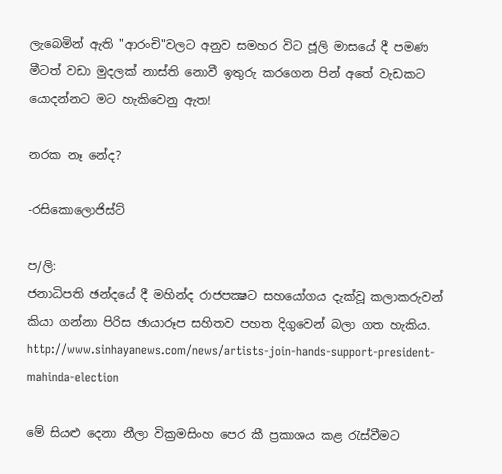ලැබෙමින් ඇති "ආරංචි"වලට අනුව සමහර විට ජූලි මාසයේ දී පමණ මීටත් වඩා මුදලක් නාස්ති නොවී ඉතුරු කරගෙන පින් අතේ වැඩකට යොදන්නට මට හැකිවෙනු ඇත!

නරක නෑ නේද?

-රසිකොලොජිස්ට්

ප/ලි:
ජනාධිපති ඡන්දයේ දී මහින්ද රාජපක්‍ෂට සහයෝගය දැක්වූ කලාකරුවන් කියා ගන්නා පිරිස ඡායාරූප සහිතව පහත දිගුවෙන් බලා ගත හැකිය.
http://www.sinhayanews.com/news/artists-join-hands-support-president-mahinda-election

මේ සියළු දෙනා නීලා වික්‍රමසිංහ පෙර කී ප්‍රකාශය කළ රැස්වීමට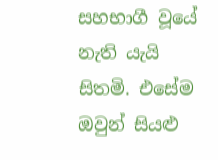සහභාගී වූයේ නැති යැයි සිතමි. එසේම ඔවුන් සියළු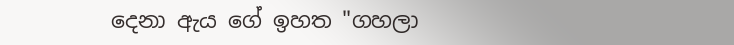දෙනා ඇය ගේ ඉහත "ගහලා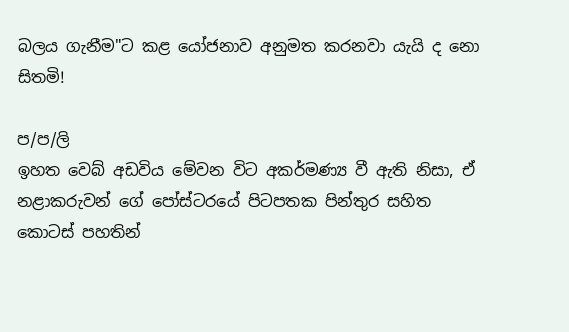බලය ගැනීම"ට කළ යෝජනාව අනුමත කරනවා යැයි ද නො සිතමි!

ප/ප/ලි
ඉහත වෙබ් අඩවිය මේවන විට අකර්මණ්‍ය වී ඇති නිසා, ඒ නළාකරුවන් ගේ පෝස්ටරයේ පිටපතක පින්තුර සහිත කොටස් පහතින්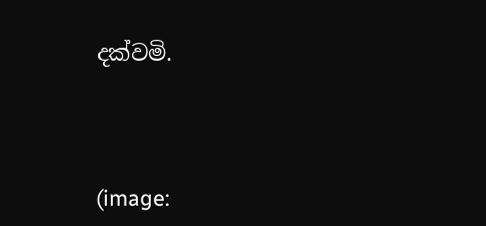දක්වමි.




(image: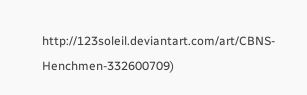http://123soleil.deviantart.com/art/CBNS-Henchmen-332600709)